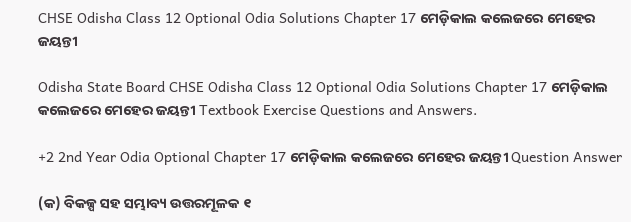CHSE Odisha Class 12 Optional Odia Solutions Chapter 17 ମେଡ଼ିକାଲ କଲେଜରେ ମେହେର ଜୟନ୍ତୀ

Odisha State Board CHSE Odisha Class 12 Optional Odia Solutions Chapter 17 ମେଡ଼ିକାଲ କଲେଜରେ ମେହେର ଜୟନ୍ତୀ Textbook Exercise Questions and Answers.

+2 2nd Year Odia Optional Chapter 17 ମେଡ଼ିକାଲ କଲେଜରେ ମେହେର ଜୟନ୍ତୀ Question Answer

(କ) ବିକଳ୍ପ ସହ ସମ୍ଭାବ୍ୟ ଉତ୍ତରମୂଳକ ୧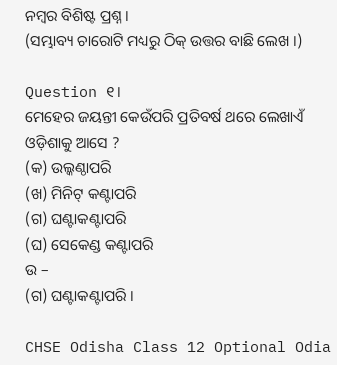ନମ୍ବର ବିଶିଷ୍ଟ ପ୍ରଶ୍ନ ।
(ସମ୍ଭାବ୍ୟ ଚାରୋଟି ମଧ୍ୟରୁ ଠିକ୍ ଉତ୍ତର ବାଛି ଲେଖ ।)

Question ୧।
ମେହେର ଜୟନ୍ତୀ କେଉଁପରି ପ୍ରତିବର୍ଷ ଥରେ ଲେଖାଏଁ ଓଡ଼ିଶାକୁ ଆସେ ?
(କ) ଉଲ୍କଣ୍ଠାପରି
(ଖ) ମିନିଟ୍ କଣ୍ଟାପରି
(ଗ) ଘଣ୍ଟାକଣ୍ଟାପରି
(ଘ) ସେକେଣ୍ଡ କଣ୍ଟାପରି
ଉ –
(ଗ) ଘଣ୍ଟାକଣ୍ଟାପରି ।

CHSE Odisha Class 12 Optional Odia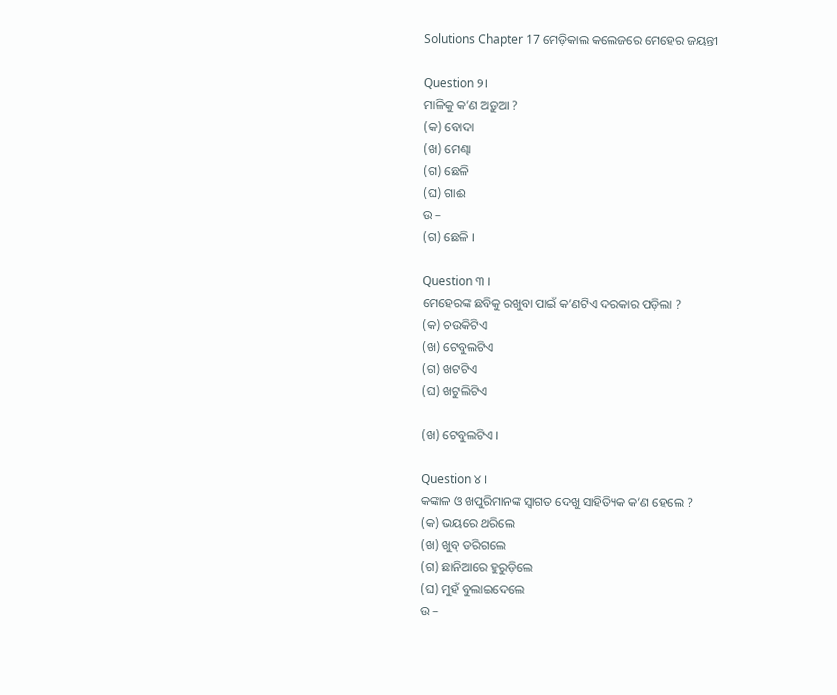Solutions Chapter 17 ମେଡ଼ିକାଲ କଲେଜରେ ମେହେର ଜୟନ୍ତୀ

Question ୨।
ମାଳିକୁ କ’ଣ ଅଡ଼ୁଆ ?
(କ) ବୋଦା
(ଖ) ମେଣ୍ଢା
(ଗ) ଛେଳି
(ଘ) ଗାଈ
ଉ –
(ଗ) ଛେଳି ।

Question ୩ ।
ମେହେରଙ୍କ ଛବିକୁ ରଖୁବା ପାଇଁ କ’ଣଟିଏ ଦରକାର ପଡ଼ିଲା ?
(କ) ଚଉକିଟିଏ
(ଖ) ଟେବୁଲଟିଏ
(ଗ) ଖଟଟିଏ
(ଘ) ଖଟୁଲିଟିଏ

(ଖ) ଟେବୁଲଟିଏ ।

Question ୪ ।
କଙ୍କାଳ ଓ ଖପୁରିମାନଙ୍କ ସ୍ବାଗତ ଦେଖୁ ସାହିତ୍ୟିକ କ’ଣ ହେଲେ ?
(କ) ଭୟରେ ଥରିଲେ
(ଖ) ଖୁବ୍ ଡରିଗଲେ
(ଗ) ଛାନିଆରେ ହୁରୁଡ଼ିଲେ
(ଘ) ମୁହଁ ବୁଲାଇଦେଲେ
ଉ –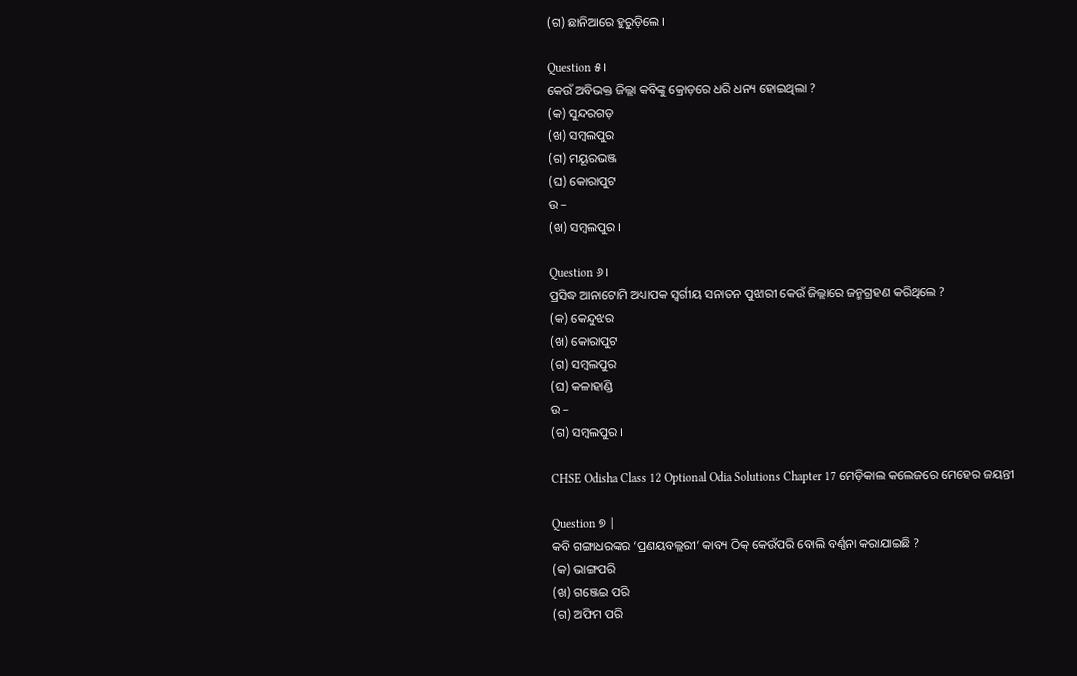(ଗ) ଛାନିଆରେ ହୁରୁଡ଼ିଲେ ।

Question ୫।
କେଉଁ ଅବିଭକ୍ତ ଜିଲ୍ଲା କବିଙ୍କୁ କ୍ରୋଡ଼ରେ ଧରି ଧନ୍ୟ ହୋଇଥିଲା ?
(କ) ସୁନ୍ଦରଗଡ଼
(ଖ) ସମ୍ବଲପୁର
(ଗ) ମୟୂରଭଞ୍ଜ
(ଘ) କୋରାପୁଟ
ଉ –
(ଖ) ସମ୍ବଲପୁର ।

Question ୬।
ପ୍ରସିଦ୍ଧ ଆନାଟୋମି ଅଧ୍ୟାପକ ସ୍ଵର୍ଗୀୟ ସନାତନ ପୁଝାରୀ କେଉଁ ଜିଲ୍ଲାରେ ଜନ୍ମଗ୍ରହଣ କରିଥିଲେ ?
(କ) କେନ୍ଦୁଝର
(ଖ) କୋରାପୁଟ
(ଗ) ସମ୍ବଲପୁର
(ଘ) କଳାହାଣ୍ଡି
ଉ –
(ଗ) ସମ୍ବଲପୁର ।

CHSE Odisha Class 12 Optional Odia Solutions Chapter 17 ମେଡ଼ିକାଲ କଲେଜରେ ମେହେର ଜୟନ୍ତୀ

Question ୭ |
କବି ଗଙ୍ଗାଧରଙ୍କର ‘ପ୍ରଣୟବଲ୍ଲରୀ’ କାବ୍ୟ ଠିକ୍ କେଉଁପରି ବୋଲି ବର୍ଣ୍ଣନା କରାଯାଇଛି ?
(କ) ଭାଙ୍ଗପରି
(ଖ) ଗଞ୍ଜେଇ ପରି
(ଗ) ଅଫିମ ପରି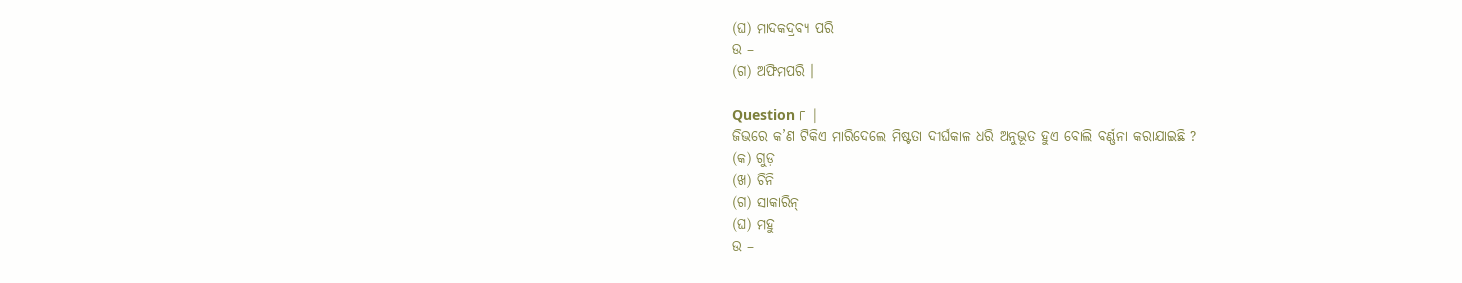(ଘ) ମାଦକଦ୍ରବ୍ୟ ପରି
ଉ –
(ଗ) ଅଫିମପରି ।

Question ୮ |
ଜିଭରେ କ’ଣ ଟିକିଏ ମାରିଦେଲେ ମିଷ୍ଟତା ଦୀର୍ଘକାଳ ଧରି ଅନୁଭୂତ ହୁଏ ବୋଲି ବର୍ଣ୍ଣନା କରାଯାଇଛି ?
(କ) ଗୁଡ଼
(ଖ) ଚିନି
(ଗ) ସାକାରିନ୍
(ଘ) ମହୁ
ଉ –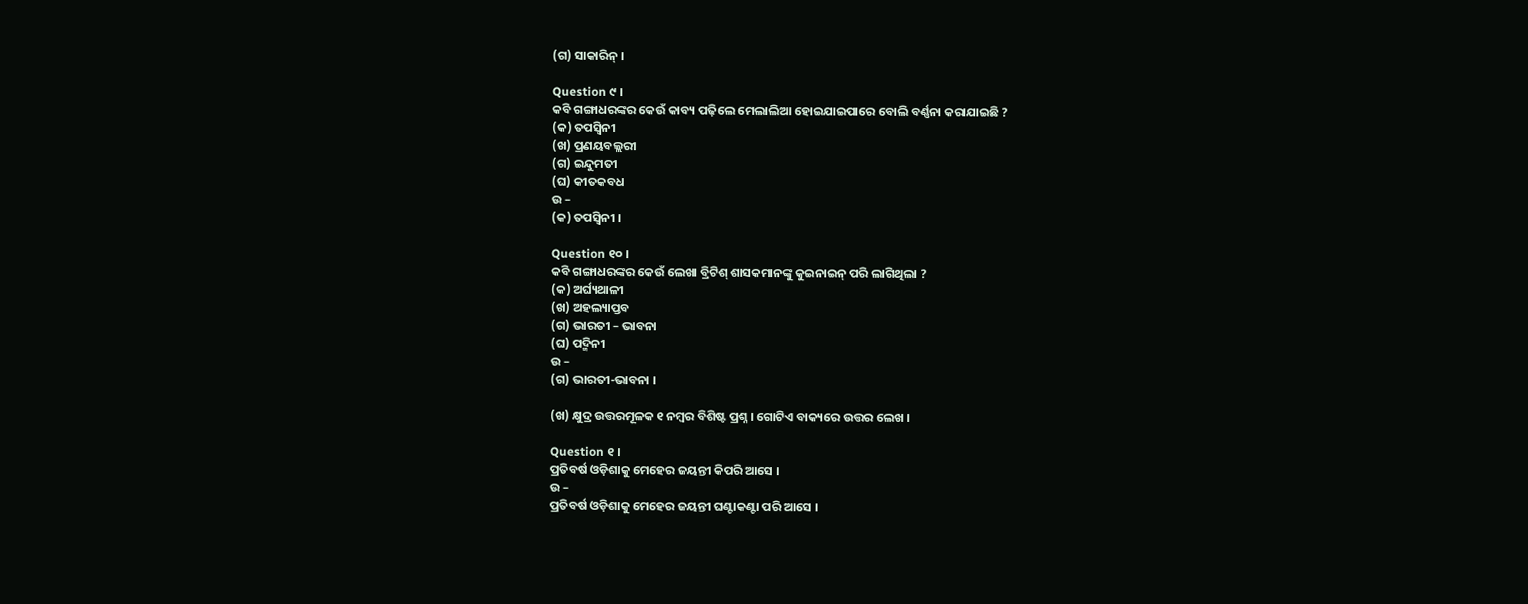(ଗ) ସାକାରିନ୍ ।

Question ୯ ।
କବି ଗଙ୍ଗାଧରଙ୍କର କେଉଁ କାବ୍ୟ ପଢ଼ିଲେ ମେଲାଲିଆ ହୋଇଯାଇପାରେ ବୋଲି ବର୍ଣ୍ଣନା କରାଯାଇଛି ?
(କ) ତପସ୍ବିନୀ
(ଖ) ପ୍ରଣୟବଲ୍ଲରୀ
(ଗ) ଇନ୍ଦୁମତୀ
(ଘ) କୀତକବଧ
ଉ –
(କ) ତପସ୍ବିନୀ ।

Question ୧୦ ।
କବି ଗଙ୍ଗାଧରଙ୍କର କେଉଁ ଲେଖା ବ୍ରିଟିଶ୍ ଶାସକମାନଙ୍କୁ କୁଇନାଇନ୍ ପରି ଲାଗିଥିଲା ?
(କ) ଅର୍ଘ୍ୟଥାଳୀ
(ଖ) ଅହଲ୍ୟାପ୍ତବ
(ଗ) ଭାରତୀ – ଭାବନା
(ଘ) ପଦ୍ମିନୀ
ଉ –
(ଗ) ଭାରତୀ-ଭାବନା ।

(ଖ) କ୍ଷୁଦ୍ର ଉତ୍ତରମୂଳକ ୧ ନମ୍ବର ବିଶିଷ୍ଟ ପ୍ରଶ୍ନ । ଗୋଟିଏ ବାକ୍ୟରେ ଉତ୍ତର ଲେଖ ।

Question ୧ ।
ପ୍ରତିବର୍ଷ ଓଡ଼ିଶାକୁ ମେହେର ଜୟନ୍ତୀ କିପରି ଆସେ ।
ଉ –
ପ୍ରତିବର୍ଷ ଓଡ଼ିଶାକୁ ମେହେର ଜୟନ୍ତୀ ଘଣ୍ଟାକଣ୍ଟା ପରି ଆସେ ।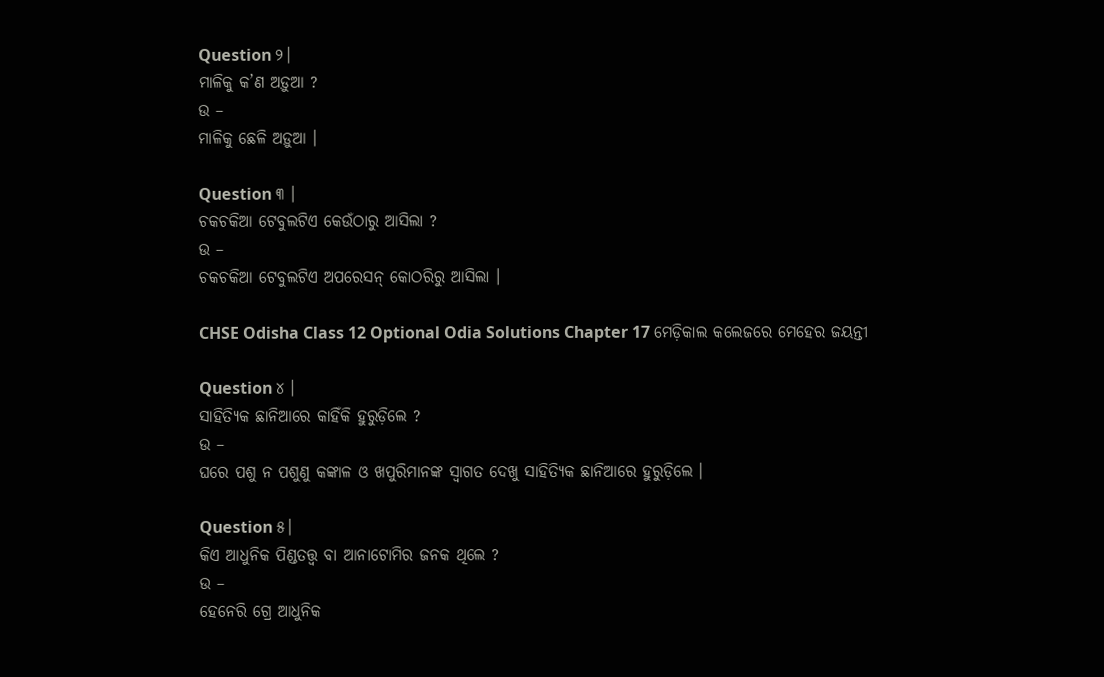Question ୨।
ମାଳିକୁ କ’ଣ ଅଡ଼ୁଆ ?
ଉ –
ମାଳିକୁ ଛେଳି ଅଡ଼ୁଆ ।

Question ୩ ।
ଚକଚକିଆ ଟେବୁଲଟିଏ କେଉଁଠାରୁ ଆସିଲା ?
ଉ –
ଚକଚକିଆ ଟେବୁଲଟିଏ ଅପରେସନ୍ କୋଠରିରୁ ଆସିଲା ।

CHSE Odisha Class 12 Optional Odia Solutions Chapter 17 ମେଡ଼ିକାଲ କଲେଜରେ ମେହେର ଜୟନ୍ତୀ

Question ୪ ।
ସାହିତ୍ୟିକ ଛାନିଆରେ କାହିଁକି ହୁରୁଡ଼ିଲେ ?
ଉ –
ଘରେ ପଶୁ ନ ପଶୁଣୁ କଙ୍କାଳ ଓ ଖପୁରିମାନଙ୍କ ସ୍ଵାଗତ ଦେଖୁ ସାହିତ୍ୟିକ ଛାନିଆରେ ହୁରୁଡ଼ିଲେ ।

Question ୫।
କିଏ ଆଧୁନିକ ପିଣ୍ଡତତ୍ତ୍ବ ବା ଆନାଟୋମିର ଜନକ ଥିଲେ ?
ଉ –
ହେନେରି ଗ୍ରେ ଆଧୁନିକ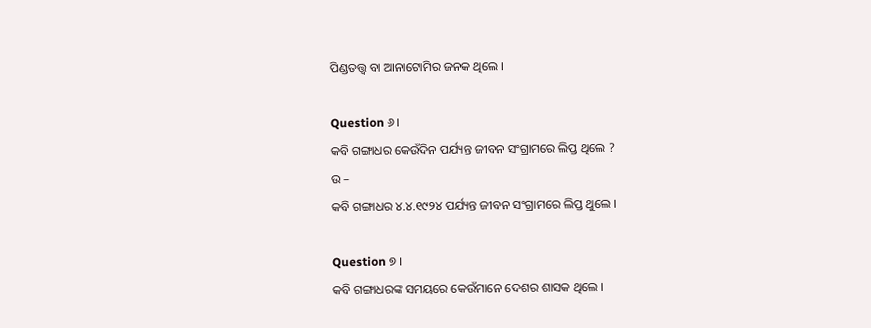ପିଣ୍ଡତତ୍ତ୍ଵ ବା ଆନାଟୋମିର ଜନକ ଥିଲେ ।

Question ୬।
କବି ଗଙ୍ଗାଧର କେଉଁଦିନ ପର୍ଯ୍ୟନ୍ତ ଜୀବନ ସଂଗ୍ରାମରେ ଲିପ୍ତ ଥିଲେ ?
ଉ –
କବି ଗଙ୍ଗାଧର ୪.୪.୧୯୨୪ ପର୍ଯ୍ୟନ୍ତ ଜୀବନ ସଂଗ୍ରାମରେ ଲିପ୍ତ ଥୁଲେ ।

Question ୭ ।
କବି ଗଙ୍ଗାଧରଙ୍କ ସମୟରେ କେଉଁମାନେ ଦେଶର ଶାସକ ଥିଲେ ।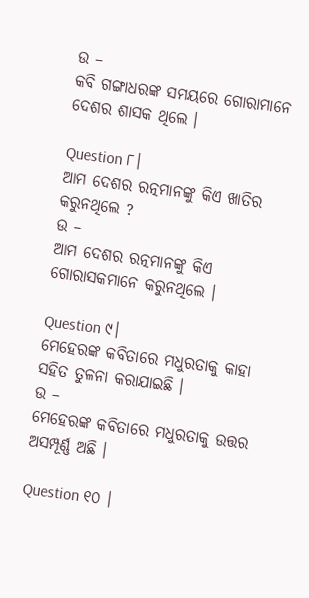ଉ –
କବି ଗଙ୍ଗାଧରଙ୍କ ସମୟରେ ଗୋରାମାନେ ଦେଶର ଶାସକ ଥିଲେ ।

Question ୮।
ଆମ ଦେଶର ରତ୍ନମାନଙ୍କୁ କିଏ ଖାତିର କରୁନଥିଲେ ?
ଉ –
ଆମ ଦେଶର ରତ୍ନମାନଙ୍କୁ କିଏ ଗୋରାସକମାନେ କରୁନଥିଲେ ।

Question ୯।
ମେହେରଙ୍କ କବିତାରେ ମଧୁରତାକୁ କାହା ସହିତ ତୁଳନା କରାଯାଇଛି ।
ଉ –
ମେହେରଙ୍କ କବିତାରେ ମଧୁରତାକୁ ଉତ୍ତର ଅସମ୍ପୂର୍ଣ୍ଣ ଅଛି ।

Question ୧୦ ।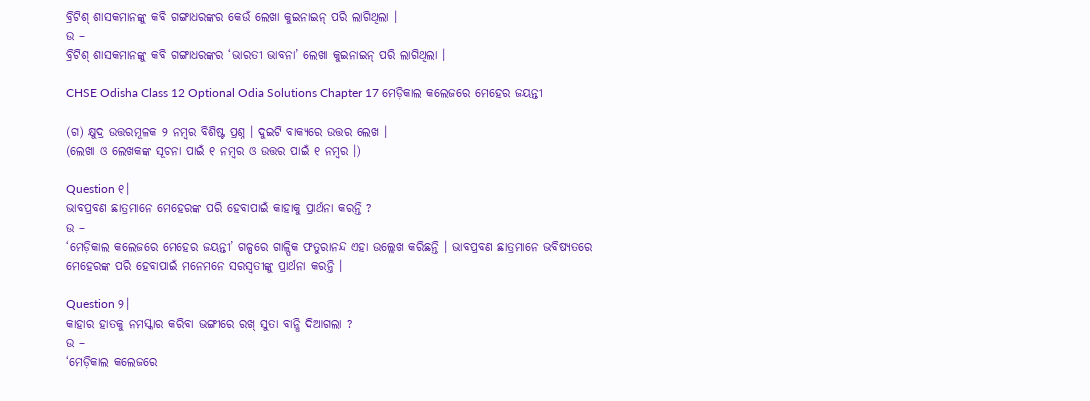ବ୍ରିଟିଶ୍ ଶାସକମାନଙ୍କୁ କବି ଗଙ୍ଗାଧରଙ୍କର କେଉଁ ଲେଖା କୁଇନାଇନ୍ ପରି ଲାଗିଥିଲା ।
ଉ –
ବ୍ରିଟିଶ୍ ଶାସକମାନଙ୍କୁ କବି ଗଙ୍ଗାଧରଙ୍କର ‘ଭାରତୀ ଭାବନା’ ଲେଖା କୁଇନାଇନ୍ ପରି ଲାଗିଥିଲା ।

CHSE Odisha Class 12 Optional Odia Solutions Chapter 17 ମେଡ଼ିକାଲ କଲେଜରେ ମେହେର ଜୟନ୍ତୀ

(ଗ) କ୍ଷୁଦ୍ର ଉତ୍ତରମୂଳକ ୨ ନମ୍ବର ବିଶିଷ୍ଟ ପ୍ରଶ୍ନ । ଦୁଇଟି ବାକ୍ୟରେ ଉତ୍ତର ଲେଖ ।
(ଲେଖା ଓ ଲେଖକଙ୍କ ସୂଚନା ପାଇଁ ୧ ନମ୍ବର ଓ ଉତ୍ତର ପାଇଁ ୧ ନମ୍ବର ।)

Question ୧।
ଭାବପ୍ରବଣ ଛାତ୍ରମାନେ ମେହେରଙ୍କ ପରି ହେବାପାଇଁ କାହାକୁ ପ୍ରାର୍ଥନା କରନ୍ତି ?
ଉ –
‘ମେଡ଼ିକାଲ କଲେଜରେ ମେହେର ଜୟନ୍ତୀ’ ଗଳ୍ପରେ ଗାଳ୍ପିକ ଫତୁରାନନ୍ଦ ଏହା ଉଲ୍ଲେଖ କରିଛନ୍ତି । ଭାବପ୍ରବଣ ଛାତ୍ରମାନେ ଭବିଷ୍ୟତରେ ମେହେରଙ୍କ ପରି ହେବାପାଇଁ ମନେମନେ ସରସ୍ଵତୀଙ୍କୁ ପ୍ରାର୍ଥନା କରନ୍ତି ।

Question ୨।
କାହାର ହାତକୁ ନମସ୍କାର କରିବା ଭଙ୍ଗୀରେ ରଖ୍ ସୁତା ବାନ୍ଧି ଦିଆଗଲା ?
ଉ –
‘ମେଡ଼ିକାଲ କଲେଜରେ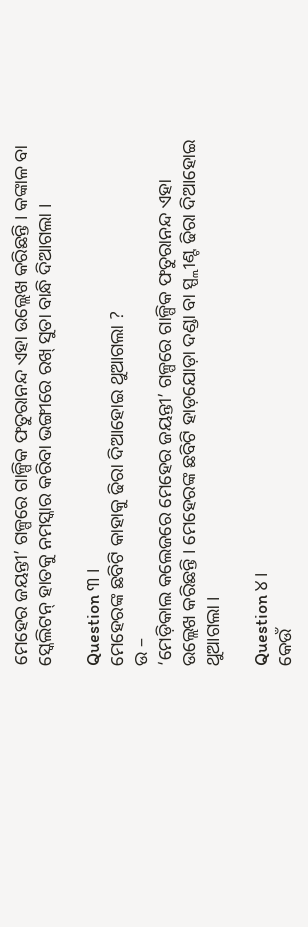ମେହେର ଜୟନ୍ତୀ’ ଗଳ୍ପରେ ଗାଳ୍ପିକ ଫତୁରାନନ୍ଦ ଏହା ଉଲ୍ଲେଖ କରିଛନ୍ତି । କଙ୍କାଳ ବା ସ୍କେଲିଟନ୍ ହାତକୁ ନମସ୍କାର କରିବା ଭଙ୍ଗୀରେ ରଖ୍ ସୁତା ବାନ୍ଧି ଦିଆଗଲା ।

Question ୩ ।
ମେହେରଙ୍କ ଛବିଟି କାହାକୁ ଢିରା ଦିଆହୋଇ ଥୁଆଗଲା ?
ଉ –
‘ମେଡ଼ିକାଲ କଲେଜରେ ମେହେର ଜୟନ୍ତୀ’ ଗଳ୍ପରେ ଗାଳ୍ପିକ ଫତୁରାନନ୍ଦ ଏହା ଉଲ୍ଲେଖ କରିଛନ୍ତି । ମେହେରଙ୍କ ଛବିଟି ହାଡ଼ଯୋଡ଼ା ଦଣ୍ଡା ବା ସ୍ପ୍ଲୀଣ୍ଟ ଢିରା ଦିଆହୋଇ ଥୁଆଗଲା ।

Question ୪।
କେଉଁ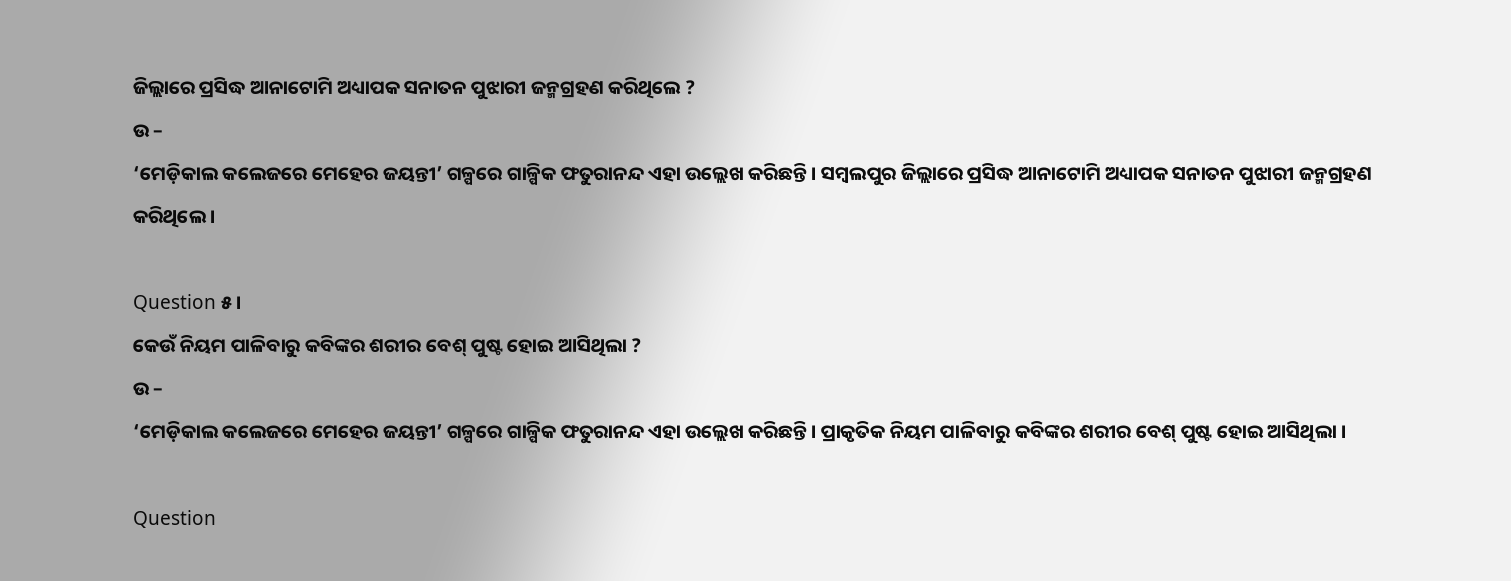ଜିଲ୍ଲାରେ ପ୍ରସିଦ୍ଧ ଆନାଟୋମି ଅଧ୍ୟାପକ ସନାତନ ପୁଝାରୀ ଜନ୍ମଗ୍ରହଣ କରିଥିଲେ ?
ଉ –
‘ମେଡ଼ିକାଲ କଲେଜରେ ମେହେର ଜୟନ୍ତୀ’ ଗଳ୍ପରେ ଗାଳ୍ପିକ ଫତୁରାନନ୍ଦ ଏହା ଉଲ୍ଲେଖ କରିଛନ୍ତି । ସମ୍ବଲପୁର ଜିଲ୍ଲାରେ ପ୍ରସିଦ୍ଧ ଆନାଟୋମି ଅଧ୍ୟାପକ ସନାତନ ପୁଝାରୀ ଜନ୍ମଗ୍ରହଣ କରିଥିଲେ ।

Question ୫।
କେଉଁ ନିୟମ ପାଳିବାରୁ କବିଙ୍କର ଶରୀର ବେଶ୍ ପୁଷ୍ଟ ହୋଇ ଆସିଥିଲା ?
ଉ –
‘ମେଡ଼ିକାଲ କଲେଜରେ ମେହେର ଜୟନ୍ତୀ’ ଗଳ୍ପରେ ଗାଳ୍ପିକ ଫତୁରାନନ୍ଦ ଏହା ଉଲ୍ଲେଖ କରିଛନ୍ତି । ପ୍ରାକୃତିକ ନିୟମ ପାଳିବାରୁ କବିଙ୍କର ଶରୀର ବେଶ୍ ପୁଷ୍ଟ ହୋଇ ଆସିଥିଲା ।

Question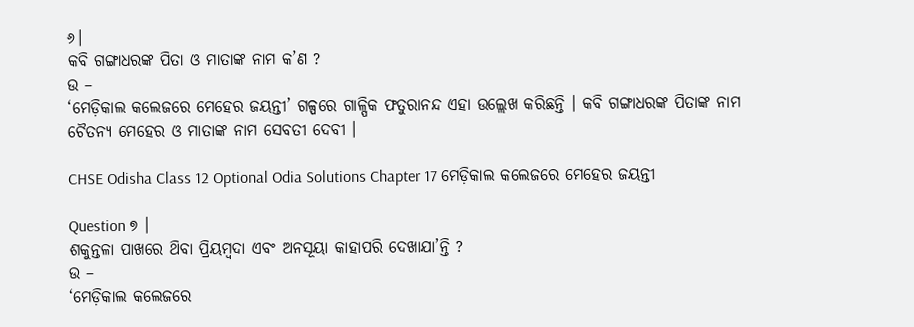୬।
କବି ଗଙ୍ଗାଧରଙ୍କ ପିତା ଓ ମାତାଙ୍କ ନାମ କ’ଣ ?
ଉ –
‘ମେଡ଼ିକାଲ କଲେଜରେ ମେହେର ଜୟନ୍ତୀ’ ଗଳ୍ପରେ ଗାଳ୍ପିକ ଫତୁରାନନ୍ଦ ଏହା ଉଲ୍ଲେଖ କରିଛନ୍ତି । କବି ଗଙ୍ଗାଧରଙ୍କ ପିତାଙ୍କ ନାମ ଚୈତନ୍ୟ ମେହେର ଓ ମାତାଙ୍କ ନାମ ସେବତୀ ଦେବୀ ।

CHSE Odisha Class 12 Optional Odia Solutions Chapter 17 ମେଡ଼ିକାଲ କଲେଜରେ ମେହେର ଜୟନ୍ତୀ

Question ୭ ।
ଶକୁନ୍ତଳା ପାଖରେ ଥ‌ିବା ପ୍ରିୟମ୍ବଦା ଏବଂ ଅନସୂୟା କାହାପରି ଦେଖାଯା’ନ୍ତି ?
ଉ –
‘ମେଡ଼ିକାଲ କଲେଜରେ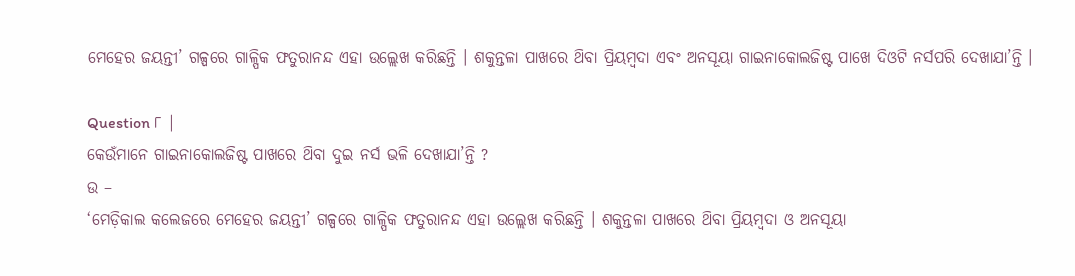ମେହେର ଜୟନ୍ତୀ’ ଗଳ୍ପରେ ଗାଳ୍ପିକ ଫତୁରାନନ୍ଦ ଏହା ଉଲ୍ଲେଖ କରିଛନ୍ତି । ଶକୁନ୍ତଳା ପାଖରେ ଥ‌ିବା ପ୍ରିୟମ୍ବଦା ଏବଂ ଅନସୂୟା ଗାଇନାକୋଲଜିଷ୍ଟ ପାଖେ ଦିଓଟି ନର୍ସପରି ଦେଖାଯା’ନ୍ତି ।

Question ୮ |
କେଉଁମାନେ ଗାଇନାକୋଲଜିଷ୍ଟ ପାଖରେ ଥ‌ିବା ଦୁଇ ନର୍ସ ଭଳି ଦେଖାଯା’ନ୍ତି ?
ଉ –
‘ମେଡ଼ିକାଲ କଲେଜରେ ମେହେର ଜୟନ୍ତୀ’ ଗଳ୍ପରେ ଗାଳ୍ପିକ ଫତୁରାନନ୍ଦ ଏହା ଉଲ୍ଲେଖ କରିଛନ୍ତି । ଶକୁନ୍ତଳା ପାଖରେ ଥ‌ିବା ପ୍ରିୟମ୍ବଦା ଓ ଅନସୂୟା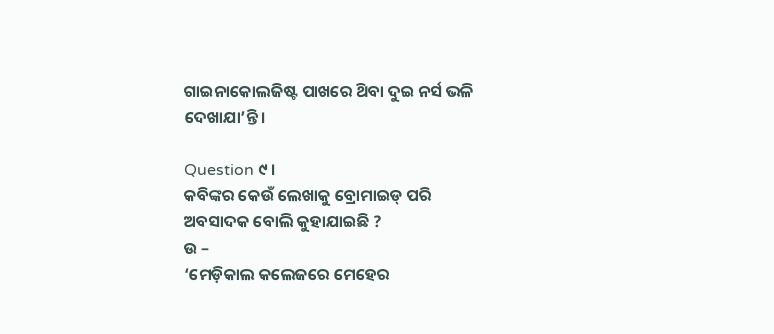ଗାଇନାକୋଲଜିଷ୍ଟ ପାଖରେ ଥ‌ିବା ଦୁଇ ନର୍ସ ଭଳି ଦେଖାଯା’ନ୍ତି ।

Question ୯ ।
କବିଙ୍କର କେଉଁ ଲେଖାକୁ ବ୍ରୋମାଇଡ୍ ପରି ଅବସାଦକ ବୋଲି କୁହାଯାଇଛି ?
ଉ –
‘ମେଡ଼ିକାଲ କଲେଜରେ ମେହେର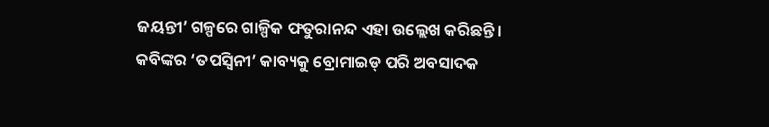ଜୟନ୍ତୀ’ ଗଳ୍ପରେ ଗାଳ୍ପିକ ଫତୁରାନନ୍ଦ ଏହା ଉଲ୍ଲେଖ କରିଛନ୍ତି । କବିଙ୍କର ‘ତପସ୍ବିନୀ’ କାବ୍ୟକୁ ବ୍ରୋମାଇଡ୍ ପରି ଅବସାଦକ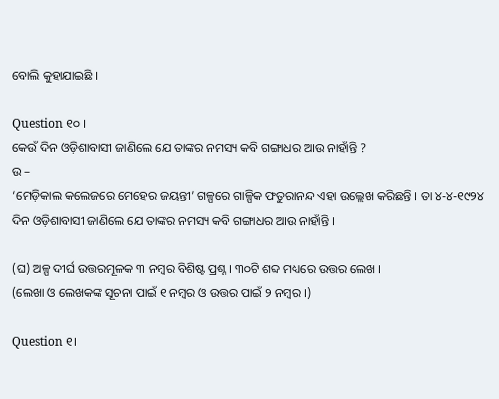ବୋଲି କୁହାଯାଇଛି ।

Question ୧୦ ।
କେଉଁ ଦିନ ଓଡ଼ିଶାବାସୀ ଜାଣିଲେ ଯେ ତାଙ୍କର ନମସ୍ୟ କବି ଗଙ୍ଗାଧର ଆଉ ନାହାଁନ୍ତି ?
ଉ –
‘ମେଡ଼ିକାଲ କଲେଜରେ ମେହେର ଜୟନ୍ତୀ’ ଗଳ୍ପରେ ଗାଳ୍ପିକ ଫତୁରାନନ୍ଦ ଏହା ଉଲ୍ଲେଖ କରିଛନ୍ତି । ତା ୪-୪-୧୯୨୪ ଦିନ ଓଡ଼ିଶାବାସୀ ଜାଣିଲେ ଯେ ତାଙ୍କର ନମସ୍ୟ କବି ଗଙ୍ଗାଧର ଆଉ ନାହାଁନ୍ତି ।

(ଘ) ଅଳ୍ପ ଦୀର୍ଘ ଉତ୍ତରମୂଳକ ୩ ନମ୍ବର ବିଶିଷ୍ଟ ପ୍ରଶ୍ନ । ୩୦ଟି ଶବ୍ଦ ମଧ୍ୟରେ ଉତ୍ତର ଲେଖ ।
(ଲେଖା ଓ ଲେଖକଙ୍କ ସୂଚନା ପାଇଁ ୧ ନମ୍ବର ଓ ଉତ୍ତର ପାଇଁ ୨ ନମ୍ବର ।)

Question ୧।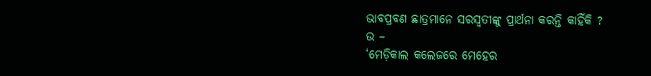ଭାବପ୍ରବଣ ଛାତ୍ରମାନେ ସରସ୍ଵତୀଙ୍କୁ ପ୍ରାର୍ଥନା କରନ୍ତି କାହିଁକି ?
ଉ –
‘ମେଡ଼ିକାଲ କଲେଜରେ ମେହେର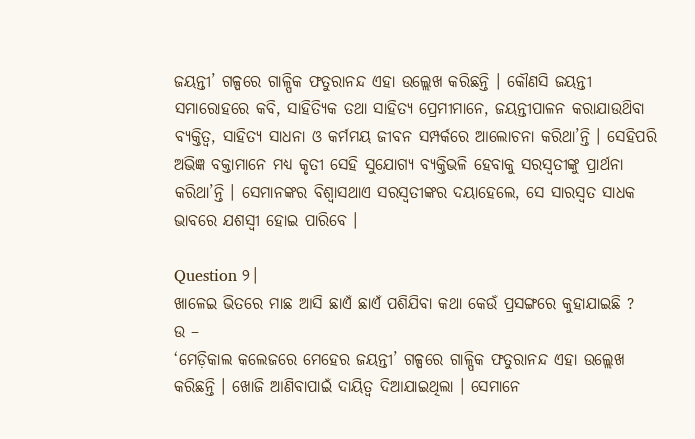ଜୟନ୍ତୀ’ ଗଳ୍ପରେ ଗାଳ୍ପିକ ଫତୁରାନନ୍ଦ ଏହା ଉଲ୍ଲେଖ କରିଛନ୍ତି । କୌଣସି ଜୟନ୍ତୀ ସମାରୋହରେ କବି, ସାହିତ୍ୟିକ ତଥା ସାହିତ୍ୟ ପ୍ରେମୀମାନେ, ଜୟନ୍ତୀପାଳନ କରାଯାଉଥ‌ିବା ବ୍ୟକ୍ତିତ୍ଵ, ସାହିତ୍ୟ ସାଧନା ଓ କର୍ମମୟ ଜୀବନ ସମ୍ପର୍କରେ ଆଲୋଚନା କରିଥା’ନ୍ତି । ସେହିପରି ଅଭିଜ୍ଞ ବକ୍ତାମାନେ ମଧ୍ୟ କୃତୀ ସେହି ସୁଯୋଗ୍ୟ ବ୍ୟକ୍ତିଭଳି ହେବାକୁ ସରସ୍ଵତୀଙ୍କୁ ପ୍ରାର୍ଥନା କରିଥା’ନ୍ତି । ସେମାନଙ୍କର ବିଶ୍ଵାସଥାଏ ସରସ୍ଵତୀଙ୍କର ଦୟାହେଲେ, ସେ ସାରସ୍ଵତ ସାଧକ ଭାବରେ ଯଶସ୍ବୀ ହୋଇ ପାରିବେ ।

Question ୨।
ଖାଳେଇ ଭିତରେ ମାଛ ଆସି ଛାଏଁ ଛାଏଁ ପଶିଯିବା କଥା କେଉଁ ପ୍ରସଙ୍ଗରେ କୁହାଯାଇଛି ?
ଉ –
‘ମେଡ଼ିକାଲ କଲେଜରେ ମେହେର ଜୟନ୍ତୀ’ ଗଳ୍ପରେ ଗାଳ୍ପିକ ଫତୁରାନନ୍ଦ ଏହା ଉଲ୍ଲେଖ କରିଛନ୍ତି । ଖୋଜି ଆଣିବାପାଇଁ ଦାୟିତ୍ବ ଦିଆଯାଇଥିଲା । ସେମାନେ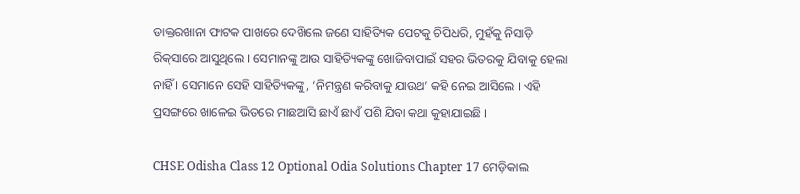ଡାକ୍ତରଖାନା ଫାଟକ ପାଖରେ ଦେଖ‌ିଲେ ଜଣେ ସାହିତ୍ୟିକ ପେଟକୁ ଚିପିଧରି, ମୁହଁକୁ ନିସାଡ଼ି ରିକ୍‌ସାରେ ଆସୁଥିଲେ । ସେମାନଙ୍କୁ ଆଉ ସାହିତ୍ୟିକଙ୍କୁ ଖୋଜିବାପାଇଁ ସହର ଭିତରକୁ ଯିବାକୁ ହେଲା ନାହିଁ । ସେମାନେ ସେହି ସାହିତ୍ୟିକଙ୍କୁ, ‘ନିମନ୍ତ୍ରଣ କରିବାକୁ ଯାଉଥ’ କହି ନେଇ ଆସିଲେ । ଏହି ପ୍ରସଙ୍ଗରେ ଖାଳେଇ ଭିତରେ ମାଛଆସି ଛାଏଁ ଛାଏଁ ପଶି ଯିବା କଥା କୁହାଯାଇଛି ।

CHSE Odisha Class 12 Optional Odia Solutions Chapter 17 ମେଡ଼ିକାଲ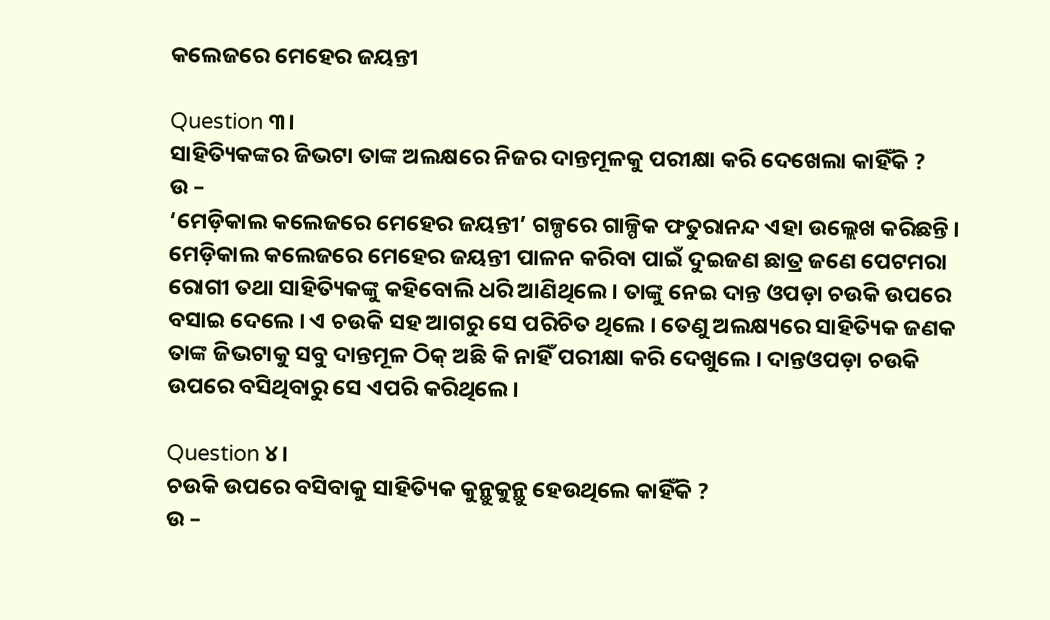କଲେଜରେ ମେହେର ଜୟନ୍ତୀ

Question ୩।
ସାହିତ୍ୟିକଙ୍କର ଜିଭଟା ତାଙ୍କ ଅଲକ୍ଷରେ ନିଜର ଦାନ୍ତମୂଳକୁ ପରୀକ୍ଷା କରି ଦେଖେଲା କାହିଁକି ?
ଉ –
‘ମେଡ଼ିକାଲ କଲେଜରେ ମେହେର ଜୟନ୍ତୀ’ ଗଳ୍ପରେ ଗାଳ୍ପିକ ଫତୁରାନନ୍ଦ ଏହା ଉଲ୍ଲେଖ କରିଛନ୍ତି । ମେଡ଼ିକାଲ କଲେଜରେ ମେହେର ଜୟନ୍ତୀ ପାଳନ କରିବା ପାଇଁ ଦୁଇଜଣ ଛାତ୍ର ଜଣେ ପେଟମରା ରୋଗୀ ତଥା ସାହିତ୍ୟିକଙ୍କୁ କହିବୋଲି ଧରି ଆଣିଥିଲେ । ତାଙ୍କୁ ନେଇ ଦାନ୍ତ ଓପଡ଼ା ଚଉକି ଉପରେ ବସାଇ ଦେଲେ । ଏ ଚଉକି ସହ ଆଗରୁ ସେ ପରିଚିତ ଥିଲେ । ତେଣୁ ଅଲକ୍ଷ୍ୟରେ ସାହିତ୍ୟିକ ଜଣକ ତାଙ୍କ ଜିଭଟାକୁ ସବୁ ଦାନ୍ତମୂଳ ଠିକ୍ ଅଛି କି ନାହିଁ ପରୀକ୍ଷା କରି ଦେଖୁଲେ । ଦାନ୍ତଓପଡ଼ା ଚଉକି ଉପରେ ବସିଥିବାରୁ ସେ ଏପରି କରିଥିଲେ ।

Question ୪।
ଚଉକି ଉପରେ ବସିବାକୁ ସାହିତ୍ୟିକ କୁନ୍ଥୁକୁନ୍ଥୁ ହେଉଥିଲେ କାହିଁକି ?
ଉ –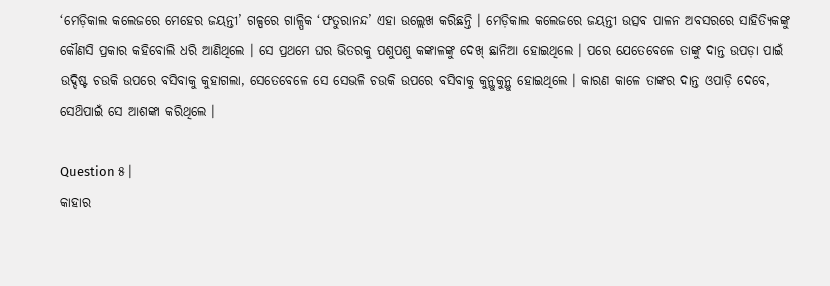‘ମେଡ଼ିକାଲ କଲେଜରେ ମେହେର ଜୟନ୍ତୀ’ ଗଳ୍ପରେ ଗାଳ୍ପିକ ‘ଫତୁରାନନ୍ଦ’ ଏହା ଉଲ୍ଲେଖ କରିଛନ୍ତି । ମେଡ଼ିକାଲ କଲେଜରେ ଜୟନ୍ତୀ ଉତ୍ସବ ପାଳନ ଅବସରରେ ସାହିତ୍ୟିକଙ୍କୁ କୌଣସି ପ୍ରକାର କହିବୋଲି ଧରି ଆଣିଥିଲେ । ସେ ପ୍ରଥମେ ଘର ଭିତରକୁ ପଶୁପଶୁ କଙ୍କାଳଙ୍କୁ ଦେଖ୍ ଛାନିଆ ହୋଇଥିଲେ । ପରେ ଯେତେବେଳେ ତାଙ୍କୁ ଦାନ୍ତ ଉପଡ଼ା ପାଇଁ ଉଦ୍ଦିଷ୍ଟ ଚଉକି ଉପରେ ବସିବାକୁ କୁହାଗଲା, ସେତେବେଳେ ସେ ସେଭଳି ଚଉକି ଉପରେ ବସିବାକୁ କୁନ୍ଥୁକୁନ୍ଥୁ ହୋଇଥିଲେ । କାରଣ କାଳେ ତାଙ୍କର ଦାନ୍ତ ଓପାଡ଼ି ଦେବେ, ସେଥ‌ିପାଇଁ ସେ ଆଶଙ୍କା କରିଥିଲେ ।

Question ୫।
କାହାର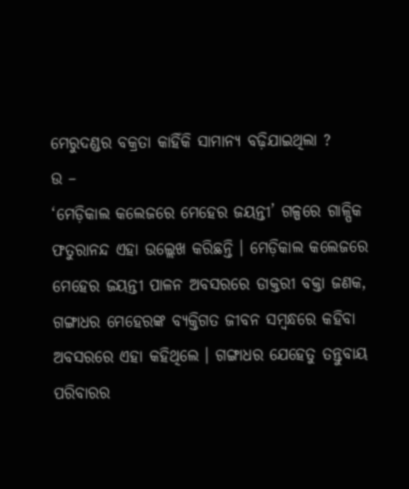ମେରୁଦଣ୍ଡର ବକ୍ରତା କାହିଁକି ସାମାନ୍ୟ ବଢ଼ିଯାଇଥିଲା ?
ଉ –
‘ମେଡ଼ିକାଲ କଲେଜରେ ମେହେର ଜୟନ୍ତୀ’ ଗଳ୍ପରେ ଗାଳ୍ପିକ ଫତୁରାନନ୍ଦ ଏହା ଉଲ୍ଲେଖ କରିଛନ୍ତି । ମେଡ଼ିକାଲ କଲେଜରେ ମେହେର ଜୟନ୍ତୀ ପାଳନ ଅବସରରେ ଡାକ୍ତରୀ ବକ୍ତା ଜଣକ, ଗଙ୍ଗାଧର ମେହେରଙ୍କ ବ୍ୟକ୍ତିଗତ ଜୀବନ ସମ୍ବନ୍ଧରେ କହିବା ଅବସରରେ ଏହା କହିଥିଲେ । ଗଙ୍ଗାଧର ଯେହେତୁ ତନ୍ତୁବାୟ ପରିବାରର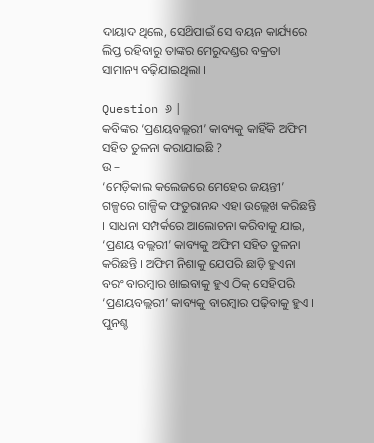ଦାୟାଦ ଥିଲେ, ସେଥ‌ିପାଇଁ ସେ ବୟନ କାର୍ଯ୍ୟରେ ଲିପ୍ତ ରହିବାରୁ ତାଙ୍କର ମେରୁଦଣ୍ଡର ବକ୍ରତା ସାମାନ୍ୟ ବଢ଼ିଯାଇଥିଲା ।

Question ୬ |
କବିଙ୍କର ‘ପ୍ରଣୟବଲ୍ଲରୀ’ କାବ୍ୟକୁ କାହିଁକି ଅଫିମ ସହିତ ତୁଳନା କରାଯାଇଛି ?
ଉ –
‘ମେଡ଼ିକାଲ କଲେଜରେ ମେହେର ଜୟନ୍ତୀ’ ଗଳ୍ପରେ ଗାଳ୍ପିକ ଫତୁରାନନ୍ଦ ଏହା ଉଲ୍ଲେଖ କରିଛନ୍ତି । ସାଧନା ସମ୍ପର୍କରେ ଆଲୋଚନା କରିବାକୁ ଯାଇ, ‘ପ୍ରଣୟ ବଲ୍ଲରୀ’ କାବ୍ୟକୁ ଅଫିମ ସହିତ ତୁଳନା କରିଛନ୍ତି । ଅଫିମ ନିଶାକୁ ଯେପରି ଛାଡ଼ି ହୁଏନା ବରଂ ବାରମ୍ବାର ଖାଇବାକୁ ହୁଏ ଠିକ୍ ସେହିପରି ‘ପ୍ରଣୟବଲ୍ଲରୀ’ କାବ୍ୟକୁ ବାରମ୍ବାର ପଢ଼ିବାକୁ ହୁଏ । ପୁନଶ୍ଚ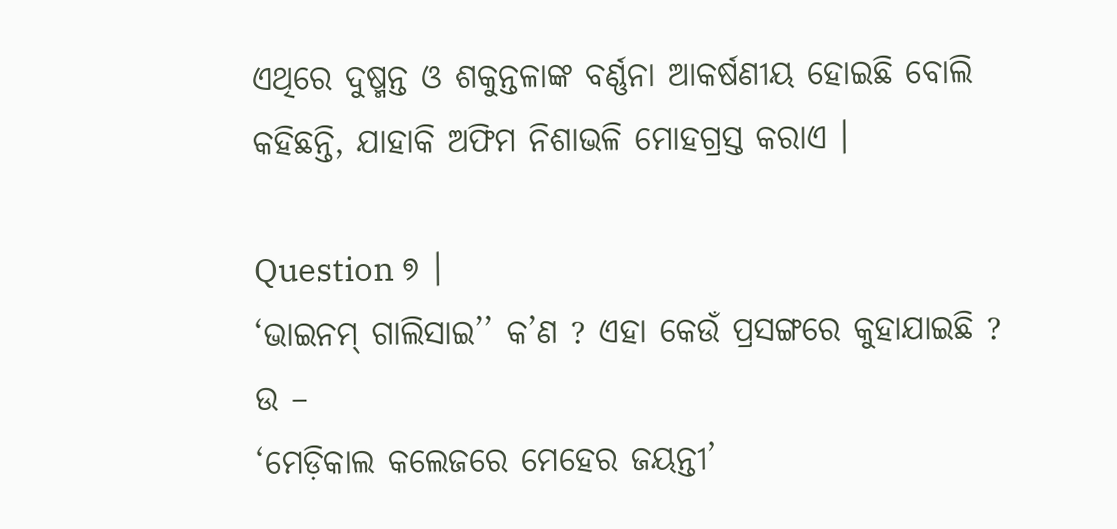ଏଥିରେ ଦୁଷ୍ମନ୍ତ ଓ ଶକୁନ୍ତଳାଙ୍କ ବର୍ଣ୍ଣନା ଆକର୍ଷଣୀୟ ହୋଇଛି ବୋଲି କହିଛନ୍ତି, ଯାହାକି ଅଫିମ ନିଶାଭଳି ମୋହଗ୍ରସ୍ତ କରାଏ ।

Question ୭ ।
‘ଭାଇନମ୍ ଗାଲିସାଇ’’ କ’ଣ ? ଏହା କେଉଁ ପ୍ରସଙ୍ଗରେ କୁହାଯାଇଛି ?
ଉ –
‘ମେଡ଼ିକାଲ କଲେଜରେ ମେହେର ଜୟନ୍ତୀ’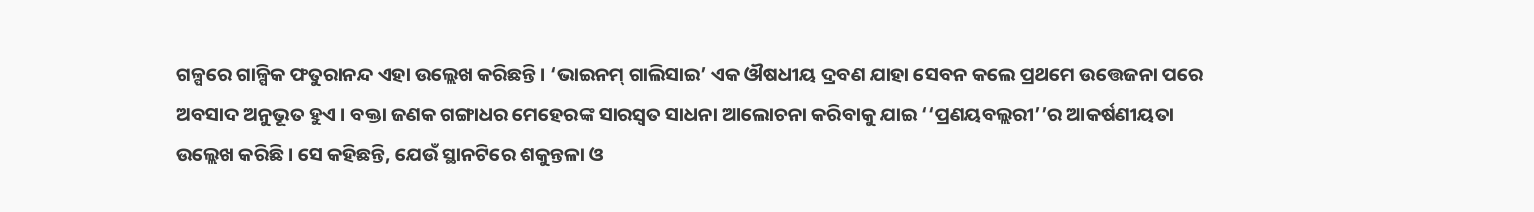ଗଳ୍ପରେ ଗାଳ୍ପିକ ଫତୁରାନନ୍ଦ ଏହା ଉଲ୍ଲେଖ କରିଛନ୍ତି । ‘ଭାଇନମ୍ ଗାଲିସାଇ’ ଏକ ଔଷଧୀୟ ଦ୍ରବଣ ଯାହା ସେବନ କଲେ ପ୍ରଥମେ ଉତ୍ତେଜନା ପରେ ଅବସାଦ ଅନୁଭୂତ ହୁଏ । ବକ୍ତା ଜଣକ ଗଙ୍ଗାଧର ମେହେରଙ୍କ ସାରସ୍ଵତ ସାଧନା ଆଲୋଚନା କରିବାକୁ ଯାଇ ‘‘ପ୍ରଣୟବଲ୍ଲରୀ’’ର ଆକର୍ଷଣୀୟତା ଉଲ୍ଲେଖ କରିଛି । ସେ କହିଛନ୍ତି, ଯେଉଁ ସ୍ଥାନଟିରେ ଶକୁନ୍ତଳା ଓ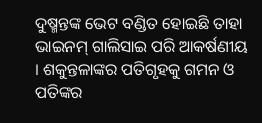ଦୁଷ୍ମନ୍ତଙ୍କ ଭେଟ ବଣ୍ଡିତ ହୋଇଛି ତାହା ଭାଇନମ୍ ଗାଲିସାଇ ପରି ଆକର୍ଷଣୀୟ । ଶକୁନ୍ତଳାଙ୍କର ପତିଗୃହକୁ ଗମନ ଓ ପତିଙ୍କର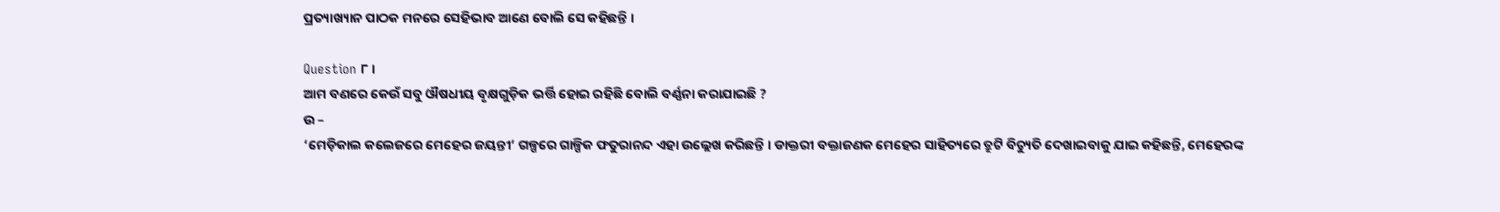ପ୍ରତ୍ୟାଖ୍ୟାନ ପାଠକ ମନରେ ସେହିଭାବ ଆଣେ ବୋଲି ସେ କହିଛନ୍ତି ।

Question ୮ ।
ଆମ ବଣରେ କେଉଁ ସବୁ ଔଷଧୀୟ ବୃକ୍ଷଗୁଡ଼ିକ ଭର୍ତ୍ତି ହୋଇ ରହିଛି ବୋଲି ବର୍ଣ୍ଣନା କରାଯାଇଛି ?
ଉ –
‘ମେଡ଼ିକାଲ କଲେଜରେ ମେହେର ଜୟନ୍ତୀ’ ଗଳ୍ପରେ ଗାଳ୍ପିକ ଫତୁରାନନ୍ଦ ଏହା ଉଲ୍ଲେଖ କରିଛନ୍ତି । ଡାକ୍ତରୀ ବକ୍ତାଜଣକ ମେହେର ସାହିତ୍ୟରେ ତ୍ରୁଟି ବିଚ୍ୟୁତି ଦେଖାଇବାକୁ ଯାଇ କହିଛନ୍ତି, ମେହେରଙ୍କ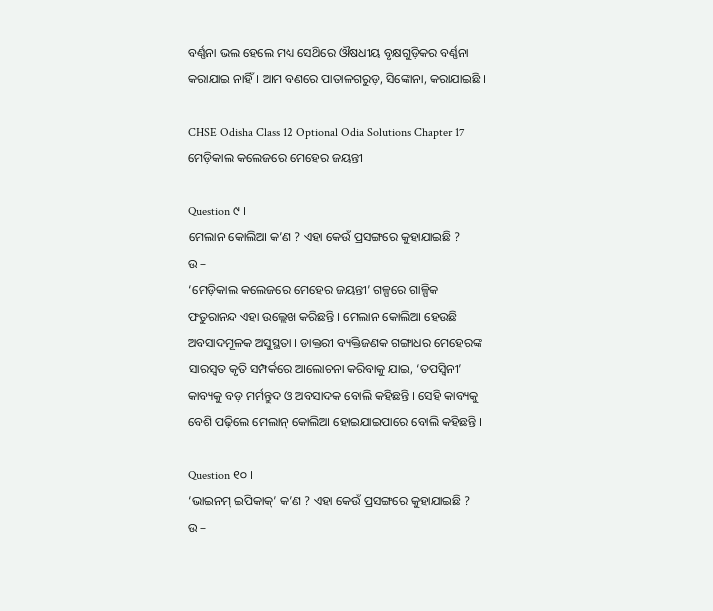ବର୍ଣ୍ଣନା ଭଲ ହେଲେ ମଧ୍ୟ ସେଥ‌ିରେ ଔଷଧୀୟ ବୃକ୍ଷଗୁଡ଼ିକର ବର୍ଣ୍ଣନା କରାଯାଇ ନାହିଁ। ଆମ ବଣରେ ପାତାଳଗରୁଡ଼, ସିଙ୍କୋନା, କରାଯାଇଛି ।

CHSE Odisha Class 12 Optional Odia Solutions Chapter 17 ମେଡ଼ିକାଲ କଲେଜରେ ମେହେର ଜୟନ୍ତୀ

Question ୯ ।
ମେଲାନ କୋଲିଆ କ’ଣ ? ଏହା କେଉଁ ପ୍ରସଙ୍ଗରେ କୁହାଯାଇଛି ?
ଉ –
‘ମେଡ଼ିକାଲ କଲେଜରେ ମେହେର ଜୟନ୍ତୀ’ ଗଳ୍ପରେ ଗାଳ୍ପିକ ଫତୁରାନନ୍ଦ ଏହା ଉଲ୍ଲେଖ କରିଛନ୍ତି । ମେଲାନ କୋଲିଆ ହେଉଛି ଅବସାଦମୂଳକ ଅସୁସ୍ଥତା । ଡାକ୍ତରୀ ବ୍ୟକ୍ତିଜଣକ ଗଙ୍ଗାଧର ମେହେରଙ୍କ ସାରସ୍ଵତ କୃତି ସମ୍ପର୍କରେ ଆଲୋଚନା କରିବାକୁ ଯାଇ, ‘ତପସ୍ବିନୀ’ କାବ୍ୟକୁ ବଡ଼ ମର୍ମନ୍ତୁଦ ଓ ଅବସାଦକ ବୋଲି କହିଛନ୍ତି । ସେହି କାବ୍ୟକୁ ବେଶି ପଢ଼ିଲେ ମେଲାନ୍ କୋଲିଆ ହୋଇଯାଇପାରେ ବୋଲି କହିଛନ୍ତି ।

Question ୧୦ ।
‘ଭାଇନମ୍ ଇପିକାକ୍‌’ କ’ଣ ? ଏହା କେଉଁ ପ୍ରସଙ୍ଗରେ କୁହାଯାଇଛି ?
ଉ –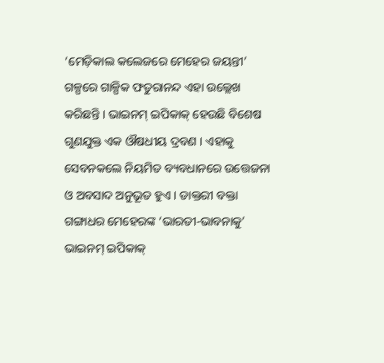‘ମେଡ଼ିକାଲ କଲେଜରେ ମେହେର ଜୟନ୍ତୀ’ ଗଳ୍ପରେ ଗାଳ୍ପିକ ଫତୁରାନନ୍ଦ ଏହା ଉଲ୍ଲେଖ କରିଛନ୍ତି । ଭାଇନମ୍ ଇପିକାକ୍ ହେଉଛି ବିଶେଷ ଗୁଣଯୁକ୍ତ ଏକ ଔଷଧୀୟ ଦ୍ରବଣ । ଏହାକୁ ସେବନକଲେ ନିୟମିତ ବ୍ୟବଧାନରେ ଉତ୍ତେଜନା ଓ ଅବସାଦ ଅନୁଭୂତ ହୁଏ । ଡାକ୍ତରୀ ବକ୍ତା ଗଙ୍ଗାଧର ମେହେରଙ୍କ ‘ଭାରତୀ-ଭାବନାକୁ’ ଭାଇନମ୍ ଇପିକାକ୍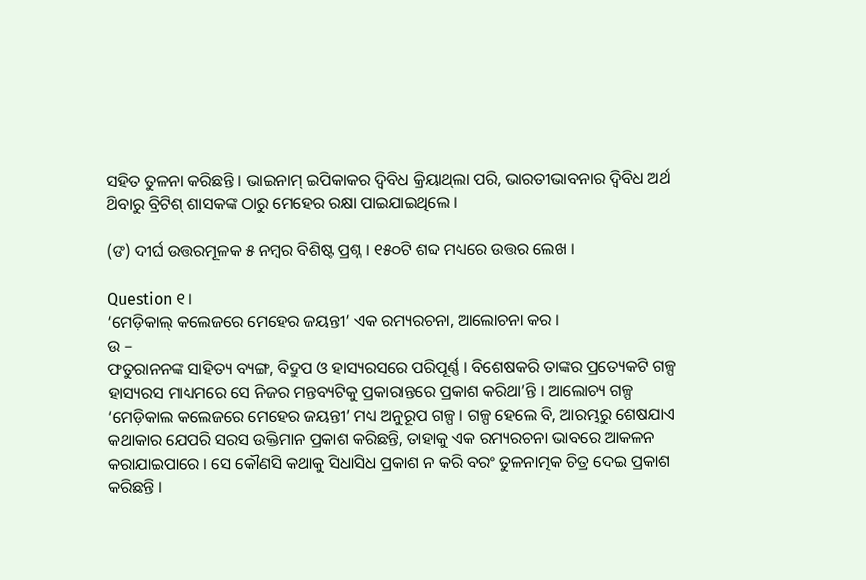ସହିତ ତୁଳନା କରିଛନ୍ତି । ଭାଇନାମ୍ ଇପିକାକର ଦ୍ବିବିଧ କ୍ରିୟାଥ୍‌ଲା ପରି, ଭାରତୀଭାବନାର ଦ୍ବିବିଧ ଅର୍ଥ ଥ‌ିବାରୁ ବ୍ରିଟିଶ୍ ଶାସକଙ୍କ ଠାରୁ ମେହେର ରକ୍ଷା ପାଇଯାଇଥିଲେ ।

(ଙ‍) ଦୀର୍ଘ ଉତ୍ତରମୂଳକ ୫ ନମ୍ବର ବିଶିଷ୍ଟ ପ୍ରଶ୍ନ । ୧୫୦ଟି ଶବ୍ଦ ମଧ୍ୟରେ ଉତ୍ତର ଲେଖ ।

Question ୧।
‘ମେଡ଼ିକାଲ୍ କଲେଜରେ ମେହେର ଜୟନ୍ତୀ’ ଏକ ରମ୍ୟରଚନା, ଆଲୋଚନା କର ।
ଉ –
ଫତୁରାନନଙ୍କ ସାହିତ୍ୟ ବ୍ୟଙ୍ଗ, ବିଦ୍ରୁପ ଓ ହାସ୍ୟରସରେ ପରିପୂର୍ଣ୍ଣ । ବିଶେଷକରି ତାଙ୍କର ପ୍ରତ୍ୟେକଟି ଗଳ୍ପ ହାସ୍ୟରସ ମାଧ୍ୟମରେ ସେ ନିଜର ମନ୍ତବ୍ୟଟିକୁ ପ୍ରକାରାନ୍ତରେ ପ୍ରକାଶ କରିଥା’ନ୍ତି । ଆଲୋଚ୍ୟ ଗଳ୍ପ ‘ମେଡ଼ିକାଲ କଲେଜରେ ମେହେର ଜୟନ୍ତୀ’ ମଧ୍ୟ ଅନୁରୂପ ଗଳ୍ପ । ଗଳ୍ପ ହେଲେ ବି, ଆରମ୍ଭରୁ ଶେଷଯାଏ କଥାକାର ଯେପରି ସରସ ଉକ୍ତିମାନ ପ୍ରକାଶ କରିଛନ୍ତି, ତାହାକୁ ଏକ ରମ୍ୟରଚନା ଭାବରେ ଆକଳନ କରାଯାଇପାରେ । ସେ କୌଣସି କଥାକୁ ସିଧାସିଧ ପ୍ରକାଶ ନ କରି ବରଂ ତୁଳନାତ୍ମକ ଚିତ୍ର ଦେଇ ପ୍ରକାଶ କରିଛନ୍ତି ।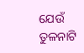ଯେଉଁ ତୁଳନାଟି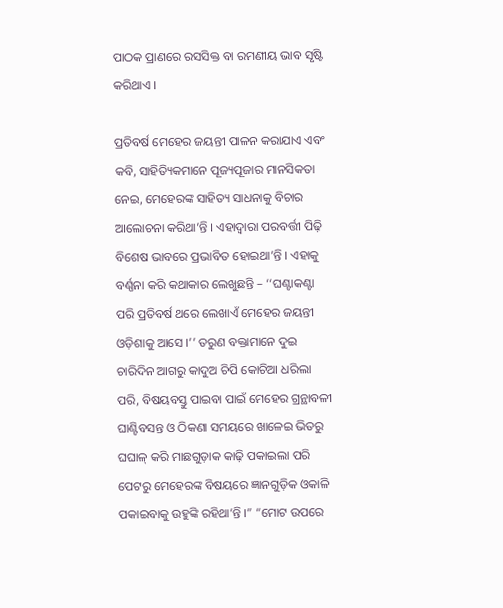ପାଠକ ପ୍ରାଣରେ ରସସିକ୍ତ ବା ରମଣୀୟ ଭାବ ସୃଷ୍ଟି କରିଥାଏ ।

ପ୍ରତିବର୍ଷ ମେହେର ଜୟନ୍ତୀ ପାଳନ କରାଯାଏ ଏବଂ କବି, ସାହିତ୍ୟିକମାନେ ପୂଜ୍ୟପୂଜାର ମାନସିକତା ନେଇ, ମେହେରଙ୍କ ସାହିତ୍ୟ ସାଧନାକୁ ବିଚାର ଆଲୋଚନା କରିଥା’ନ୍ତି । ଏହାଦ୍ୱାରା ପରବର୍ତ୍ତୀ ପିଢ଼ି ବିଶେଷ ଭାବରେ ପ୍ରଭାବିତ ହୋଇଥା’ନ୍ତି । ଏହାକୁ ବର୍ଣ୍ଣନା କରି କଥାକାର ଲେଖୁଛନ୍ତି – ‘‘ଘଣ୍ଟାକଣ୍ଟା ପରି ପ୍ରତିବର୍ଷ ଥରେ ଲେଖାଏଁ ମେହେର ଜୟନ୍ତୀ ଓଡ଼ିଶାକୁ ଆସେ ।’’ ତରୁଣ ବକ୍ତାମାନେ ଦୁଇ ଚାରିଦିନ ଆଗରୁ କାଦୁଅ ଚିପି କୋଚିଆ ଧରିଲା ପରି, ବିଷୟବସ୍ତୁ ପାଇବା ପାଇଁ ମେହେର ଗ୍ରନ୍ଥାବଳୀ ଘାଣ୍ଟିବସନ୍ତ ଓ ଠିକଣା ସମୟରେ ଖାଳେଇ ଭିତରୁ ଘଘାଳ୍ କରି ମାଛଗୁଡ଼ାକ କାଢ଼ି ପକାଇଲା ପରି ପେଟରୁ ମେହେରଙ୍କ ବିଷୟରେ ଜ୍ଞାନଗୁଡ଼ିକ ଓକାଳି ପକାଇବାକୁ ଉହୁଙ୍କି ରହିଥା’ନ୍ତି ।” “ମୋଟ ଉପରେ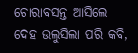ଚୋରାବସନ୍ତ ଆସିଲେ ଦେହ ଉଲୁସିଲା ପରି କବି,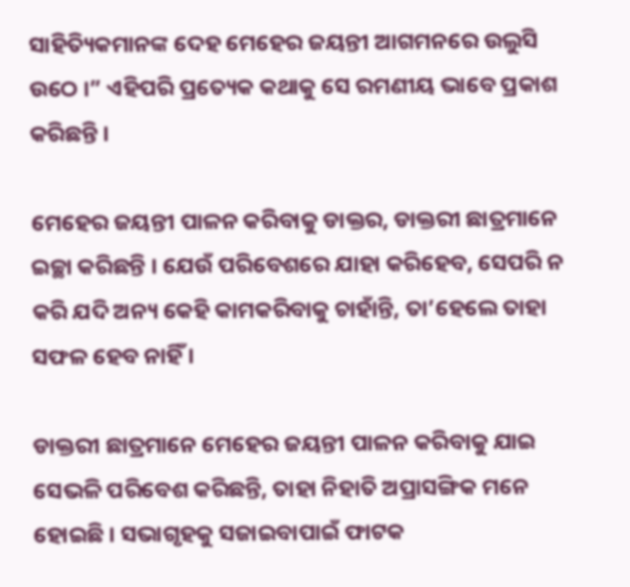ସାହିତ୍ୟିକମାନଙ୍କ ଦେହ ମେହେର ଜୟନ୍ତୀ ଆଗମନରେ ଉଲୁସି ଉଠେ ।” ଏହିପରି ପ୍ରତ୍ୟେକ କଥାକୁ ସେ ରମଣୀୟ ଭାବେ ପ୍ରକାଶ କରିଛନ୍ତି ।

ମେହେର ଜୟନ୍ତୀ ପାଳନ କରିବାକୁ ଡାକ୍ତର, ଡାକ୍ତରୀ ଛାତ୍ରମାନେ ଇଚ୍ଛା କରିଛନ୍ତି । ଯେଉଁ ପରିବେଶରେ ଯାହା କରିହେବ, ସେପରି ନ କରି ଯଦି ଅନ୍ୟ କେହି କାମକରିବାକୁ ଚାହାଁନ୍ତି, ତା’ହେଲେ ତାହା ସଫଳ ହେବ ନାହିଁ ।

ଡାକ୍ତରୀ ଛାତ୍ରମାନେ ମେହେର ଜୟନ୍ତୀ ପାଳନ କରିବାକୁ ଯାଇ ସେଭଳି ପରିବେଶ କରିଛନ୍ତି, ତାହା ନିହାତି ଅପ୍ରାସଙ୍ଗିକ ମନେ ହୋଇଛି । ସଭାଗୃହକୁ ସଜାଇବାପାଇଁ ଫାଟକ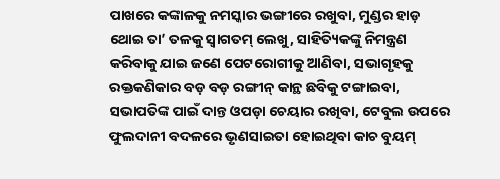ପାଖରେ କଙ୍କାଳକୁ ନମସ୍କାର ଭଙ୍ଗୀରେ ରଖୁବା, ମୁଣ୍ଡର ହାଡ଼ ଥୋଇ ତା’ ତଳକୁ ସ୍ବାଗତମ୍ ଲେଖୁ, ସାହିତ୍ୟିକଙ୍କୁ ନିମନ୍ତ୍ରଣ କରିବାକୁ ଯାଇ ଜଣେ ପେଟରୋଗୀକୁ ଆଣିବା, ସଭାଗୃହକୁ ରକ୍ତକଣିକାର ବଡ଼ ବଡ଼ ରଙ୍ଗୀନ୍ କାନ୍ଥ ଛବିକୁ ଟଙ୍ଗାଇବା, ସଭାପତିଙ୍କ ପାଇଁ ଦାନ୍ତ ଓପଡ଼ା ଚେୟାର ରଖିବା, ଟେବୁଲ ଉପରେ ଫୁଲଦାନୀ ବଦଳରେ ଭୃଣସାଇତା ହୋଇଥିବା କାଚ ବୁୟମ୍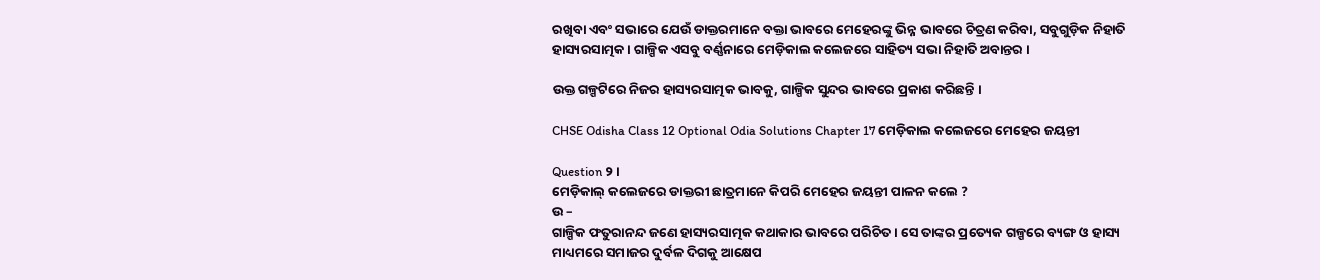ରଖିବା ଏବଂ ସଭାରେ ଯେଉଁ ଡାକ୍ତରମାନେ ବକ୍ତା ଭାବରେ ମେହେରଙ୍କୁ ଭିନ୍ନ ଭାବରେ ଚିତ୍ରଣ କରିବା, ସବୁଗୁଡ଼ିକ ନିହାତି ହାସ୍ୟରସାତ୍ମକ । ଗାଳ୍ପିକ ଏସବୁ ବର୍ଣ୍ଣନାରେ ମେଡ଼ିକାଲ କଲେଜରେ ସାହିତ୍ୟ ସଭା ନିହାତି ଅବାନ୍ତର ।

ଉକ୍ତ ଗଳ୍ପଟିରେ ନିଜର ହାସ୍ୟରସାତ୍ମକ ଭାବକୁ, ଗାଳ୍ପିକ ସୁନ୍ଦର ଭାବରେ ପ୍ରକାଶ କରିଛନ୍ତି ।

CHSE Odisha Class 12 Optional Odia Solutions Chapter 17 ମେଡ଼ିକାଲ କଲେଜରେ ମେହେର ଜୟନ୍ତୀ

Question ୨।
ମେଡ଼ିକାଲ୍ କଲେଜରେ ଡାକ୍ତରୀ ଛାତ୍ରମାନେ କିପରି ମେହେର ଜୟନ୍ତୀ ପାଳନ କଲେ ?
ଉ –
ଗାଳ୍ପିକ ଫତୁରାନନ୍ଦ ଜଣେ ହାସ୍ୟରସାତ୍ମକ କଥାକାର ଭାବରେ ପରିଚିତ । ସେ ତାଙ୍କର ପ୍ରତ୍ୟେକ ଗଳ୍ପରେ ବ୍ୟଙ୍ଗ ଓ ହାସ୍ୟ ମାଧ୍ୟମରେ ସମାଜର ଦୁର୍ବଳ ଦିଗକୁ ଆକ୍ଷେପ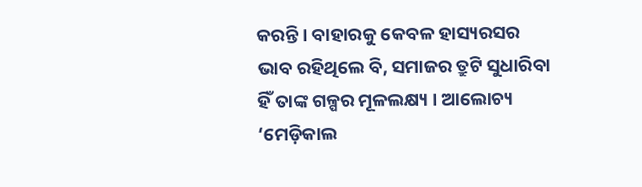କରନ୍ତି । ବାହାରକୁ କେବଳ ହାସ୍ୟରସର ଭାବ ରହିଥିଲେ ବି, ସମାଜର ତ୍ରୁଟି ସୁଧାରିବା ହିଁ ତାଙ୍କ ଗଳ୍ପର ମୂଳଲକ୍ଷ୍ୟ । ଆଲୋଚ୍ୟ ‘ମେଡ଼ିକାଲ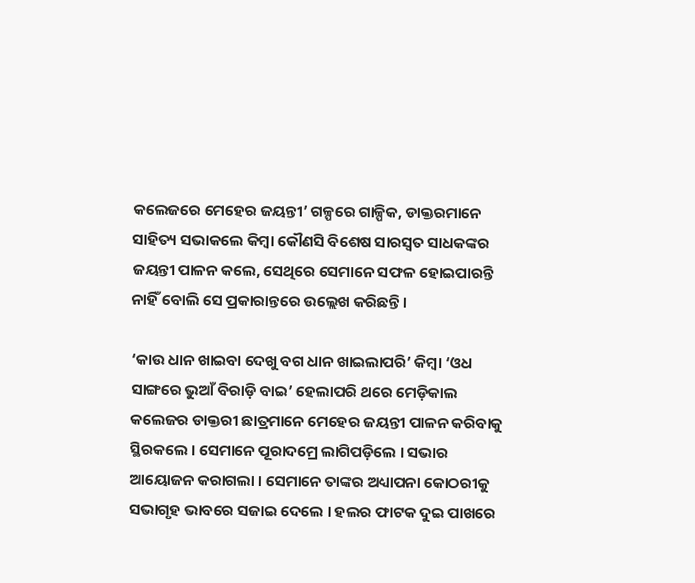କଲେଜରେ ମେହେର ଜୟନ୍ତୀ’ ଗଳ୍ପରେ ଗାଳ୍ପିକ, ଡାକ୍ତରମାନେ ସାହିତ୍ୟ ସଭାକଲେ କିମ୍ବା କୌଣସି ବିଶେଷ ସାରସ୍ଵତ ସାଧକଙ୍କର ଜୟନ୍ତୀ ପାଳନ କଲେ, ସେଥିରେ ସେମାନେ ସଫଳ ହୋଇପାରନ୍ତି ନାହିଁ ବୋଲି ସେ ପ୍ରକାରାନ୍ତରେ ଉଲ୍ଲେଖ କରିଛନ୍ତି ।

‘କାଉ ଧାନ ଖାଇବା ଦେଖୁ ବଗ ଧାନ ଖାଇଲାପରି’ କିମ୍ବା ‘ଓଧ ସାଙ୍ଗରେ ଭୁଆଁ ବିରାଡ଼ି ବାଇ’ ହେଲାପରି ଥରେ ମେଡ଼ିକାଲ କଲେଜର ଡାକ୍ତରୀ ଛାତ୍ରମାନେ ମେହେର ଜୟନ୍ତୀ ପାଳନ କରିବାକୁ ସ୍ଥିରକଲେ । ସେମାନେ ପୂରାଦମ୍ରେ ଲାଗିପଡ଼ିଲେ । ସଭାର ଆୟୋଜନ କରାଗଲା । ସେମାନେ ତାଙ୍କର ଅଧ୍ୟାପନା କୋଠରୀକୁ ସଭାଗୃହ ଭାବରେ ସଜାଇ ଦେଲେ । ହଲର ଫାଟକ ଦୁଇ ପାଖରେ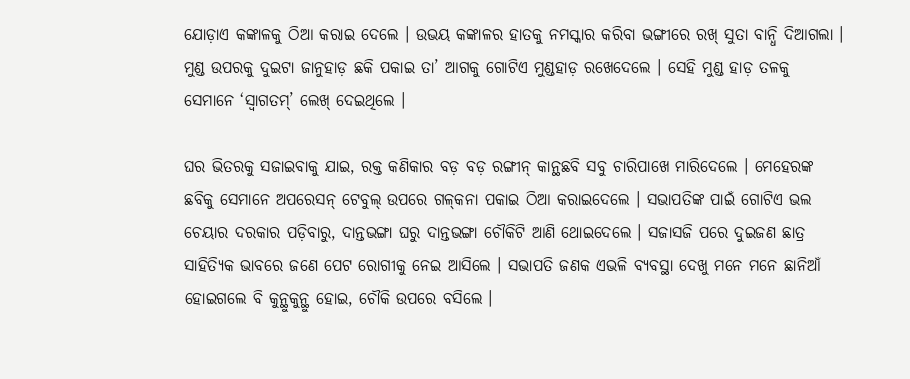ଯୋଡ଼ାଏ କଙ୍କାଳକୁ ଠିଆ କରାଇ ଦେଲେ । ଉଭୟ କଙ୍କାଳର ହାତକୁ ନମସ୍କାର କରିବା ଭଙ୍ଗୀରେ ରଖ୍ ସୁତା ବାନ୍ଧି ଦିଆଗଲା । ମୁଣ୍ଡ ଉପରକୁ ଦୁଇଟା ଜାନୁହାଡ଼ ଛକି ପକାଇ ତା’ ଆଗକୁ ଗୋଟିଏ ମୁଣ୍ଡହାଡ଼ ରଖେଦେଲେ । ସେହି ମୁଣ୍ଡ ହାଡ଼ ତଳକୁ ସେମାନେ ‘ସ୍ବାଗତମ୍’ ଲେଖ୍ ଦେଇଥିଲେ ।

ଘର ଭିତରକୁ ସଜାଇବାକୁ ଯାଇ, ରକ୍ତ କଣିକାର ବଡ଼ ବଡ଼ ରଙ୍ଗୀନ୍ କାନ୍ଥଛବି ସବୁ ଚାରିପାଖେ ମାରିଦେଲେ । ମେହେରଙ୍କ ଛବିକୁ ସେମାନେ ଅପରେସନ୍ ଟେବୁଲ୍ ଉପରେ ଗଳ୍‌କନା ପକାଇ ଠିଆ କରାଇଦେଲେ । ସଭାପତିଙ୍କ ପାଇଁ ଗୋଟିଏ ଭଲ ଚେୟାର ଦରକାର ପଡ଼ିବାରୁ, ଦାନ୍ତଭଙ୍ଗା ଘରୁ ଦାନ୍ତଭଙ୍ଗା ଚୌକିଟି ଆଣି ଥୋଇଦେଲେ । ସଜାସଜି ପରେ ଦୁଇଜଣ ଛାତ୍ର ସାହିତ୍ୟିକ ଭାବରେ ଜଣେ ପେଟ ରୋଗୀକୁ ନେଇ ଆସିଲେ । ସଭାପତି ଜଣକ ଏଭଳି ବ୍ୟବସ୍ଥା ଦେଖୁ ମନେ ମନେ ଛାନିଆଁ ହୋଇଗଲେ ବି କୁନ୍ଥୁକୁନ୍ଥୁ ହୋଇ, ଚୌକି ଉପରେ ବସିଲେ ।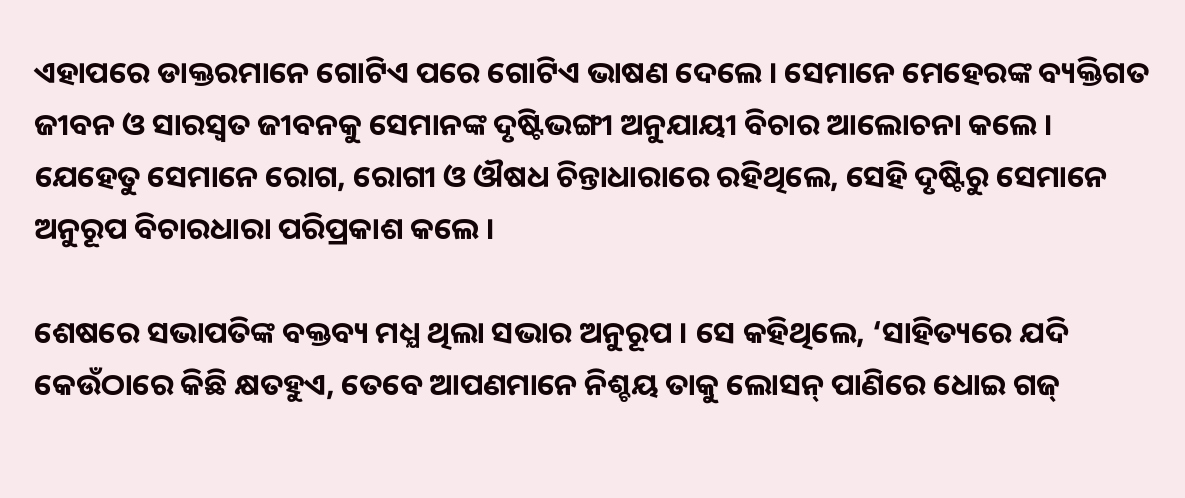ଏହାପରେ ଡାକ୍ତରମାନେ ଗୋଟିଏ ପରେ ଗୋଟିଏ ଭାଷଣ ଦେଲେ । ସେମାନେ ମେହେରଙ୍କ ବ୍ୟକ୍ତିଗତ ଜୀବନ ଓ ସାରସ୍ଵତ ଜୀବନକୁ ସେମାନଙ୍କ ଦୃଷ୍ଟିଭଙ୍ଗୀ ଅନୁଯାୟୀ ବିଚାର ଆଲୋଚନା କଲେ । ଯେହେତୁ ସେମାନେ ରୋଗ, ରୋଗୀ ଓ ଔଷଧ ଚିନ୍ତାଧାରାରେ ରହିଥିଲେ, ସେହି ଦୃଷ୍ଟିରୁ ସେମାନେ ଅନୁରୂପ ବିଚାରଧାରା ପରିପ୍ରକାଶ କଲେ ।

ଶେଷରେ ସଭାପତିଙ୍କ ବକ୍ତବ୍ୟ ମଧ୍ଯ ଥିଲା ସଭାର ଅନୁରୂପ । ସେ କହିଥିଲେ, ‘ସାହିତ୍ୟରେ ଯଦି କେଉଁଠାରେ କିଛି କ୍ଷତହୁଏ, ତେବେ ଆପଣମାନେ ନିଶ୍ଚୟ ତାକୁ ଲୋସନ୍ ପାଣିରେ ଧୋଇ ଗଜ୍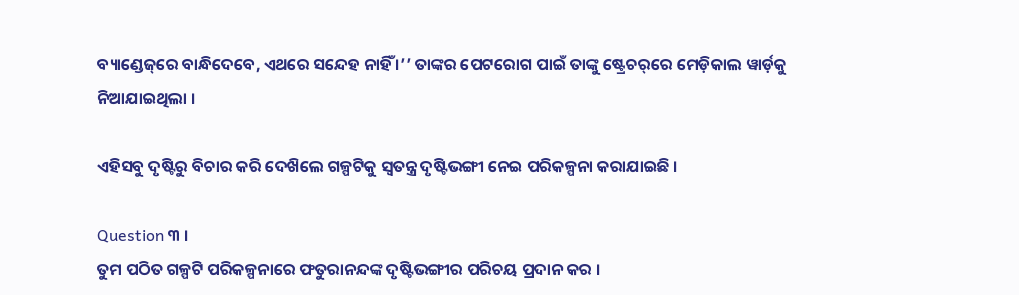ବ୍ୟାଣ୍ଡେଜ୍‌ରେ ବାନ୍ଧିଦେବେ, ଏଥରେ ସନ୍ଦେହ ନାହିଁ ।’’ ତାଙ୍କର ପେଟରୋଗ ପାଇଁ ତାଙ୍କୁ ଷ୍ଟ୍ରେଚର୍‌ରେ ମେଡ଼ିକାଲ ୱାର୍ଡ଼କୁ ନିଆଯାଇଥିଲା ।

ଏହିସବୁ ଦୃଷ୍ଟିରୁ ବିଚାର କରି ଦେଖ‌ିଲେ ଗଳ୍ପଟିକୁ ସ୍ଵତନ୍ତ୍ର ଦୃଷ୍ଟିଭଙ୍ଗୀ ନେଇ ପରିକଳ୍ପନା କରାଯାଇଛି ।

Question ୩ ।
ତୁମ ପଠିତ ଗଳ୍ପଟି ପରିକଳ୍ପନାରେ ଫତୁରାନନ୍ଦଙ୍କ ଦୃଷ୍ଟିଭଙ୍ଗୀର ପରିଚୟ ପ୍ରଦାନ କର ।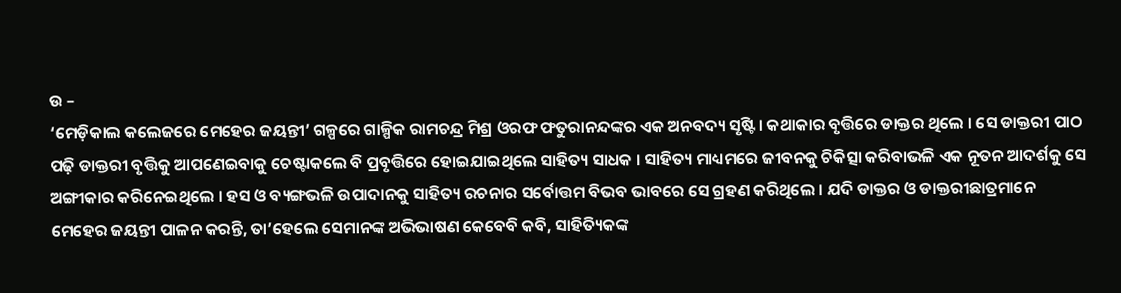ଉ –
‘ମେଡ଼ିକାଲ କଲେଜରେ ମେହେର ଜୟନ୍ତୀ’ ଗଳ୍ପରେ ଗାଳ୍ପିକ ରାମଚନ୍ଦ୍ର ମିଶ୍ର ଓରଫ ଫତୁରାନନ୍ଦଙ୍କର ଏକ ଅନବଦ୍ୟ ସୃଷ୍ଟି । କଥାକାର ବୃତ୍ତିରେ ଡାକ୍ତର ଥିଲେ । ସେ ଡାକ୍ତରୀ ପାଠ ପଢ଼ି ଡାକ୍ତରୀ ବୃତ୍ତିକୁ ଆପଣେଇବାକୁ ଚେଷ୍ଟାକଲେ ବି ପ୍ରବୃତ୍ତିରେ ହୋଇଯାଇଥିଲେ ସାହିତ୍ୟ ସାଧକ । ସାହିତ୍ୟ ମାଧ୍ୟମରେ ଜୀବନକୁ ଚିକିତ୍ସା କରିବାଭଳି ଏକ ନୂତନ ଆଦର୍ଶକୁ ସେ ଅଙ୍ଗୀକାର କରିନେଇଥିଲେ । ହସ ଓ ବ୍ୟଙ୍ଗଭଳି ଉପାଦାନକୁ ସାହିତ୍ୟ ରଚନାର ସର୍ବୋତ୍ତମ ବିଭବ ଭାବରେ ସେ ଗ୍ରହଣ କରିଥିଲେ । ଯଦି ଡାକ୍ତର ଓ ଡାକ୍ତରୀଛାତ୍ରମାନେ ମେହେର ଜୟନ୍ତୀ ପାଳନ କରନ୍ତି, ତା’ହେଲେ ସେମାନଙ୍କ ଅଭିଭାଷଣ କେବେବି କବି, ସାହିତ୍ୟିକଙ୍କ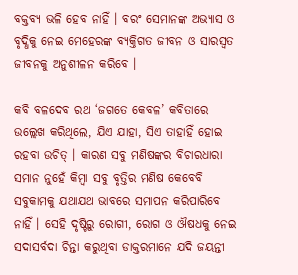ବକ୍ତବ୍ୟ ଭଳି ହେବ ନାହିଁ । ବରଂ ସେମାନଙ୍କ ଅଭ୍ୟାସ ଓ ବୃଦ୍ଧିକୁ ନେଇ ମେହେରଙ୍କ ବ୍ୟକ୍ତିଗତ ଜୀବନ ଓ ସାରସ୍ବତ ଜୀବନକୁ ଅନୁଶୀଳନ କରିବେ ।

କବି ବଳଦେବ ରଥ ‘ଜଗତେ କେବଳ’ କବିତାରେ ଉଲ୍ଲେଖ କରିଥିଲେ, ଯିଏ ଯାହା, ସିଏ ତାହାହିଁ ହୋଇ ରହବା ଉଚିତ୍ । କାରଣ ସବୁ ମଣିଷଙ୍କର ବିଚାରଧାରା ସମାନ ନୁହେଁ କିମ୍ବା ସବୁ ବୃତ୍ତିର ମଣିଷ କେବେବି ସବୁକାମକୁ ଯଥାଯଥ ଭାବରେ ସମାପନ କରିପାରିବେ ନାହିଁ । ସେହି ଦୃଷ୍ଟିରୁ ରୋଗୀ, ରୋଗ ଓ ଔଷଧକୁ ନେଇ ସଦାସର୍ବଦା ଚିନ୍ତା କରୁଥିବା ଡାକ୍ତରମାନେ ଯଦି ଜୟନ୍ତୀ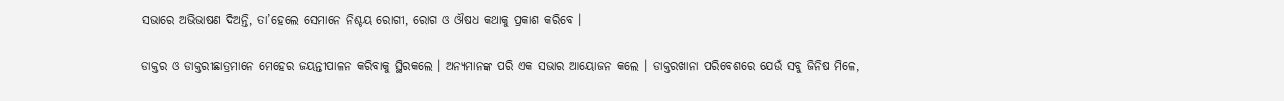ସଭାରେ ଅଭିଭାଷଣ ଦିଅନ୍ତି, ତା’ହେଲେ ସେମାନେ ନିଶ୍ଚୟ ରୋଗୀ, ରୋଗ ଓ ଔଷଧ କଥାକୁ ପ୍ରକାଶ କରିବେ ।

ଡାକ୍ତର ଓ ଡାକ୍ତରୀଛାତ୍ରମାନେ ମେହେର ଜୟନ୍ତୀପାଳନ କରିବାକୁ ସ୍ଥିରକଲେ । ଅନ୍ୟମାନଙ୍କ ପରି ଏକ ସଭାର ଆୟୋଜନ କଲେ । ଡାକ୍ତରଖାନା ପରିବେଶରେ ଯେଉଁ ସବୁ ଜିନିଷ ମିଳେ,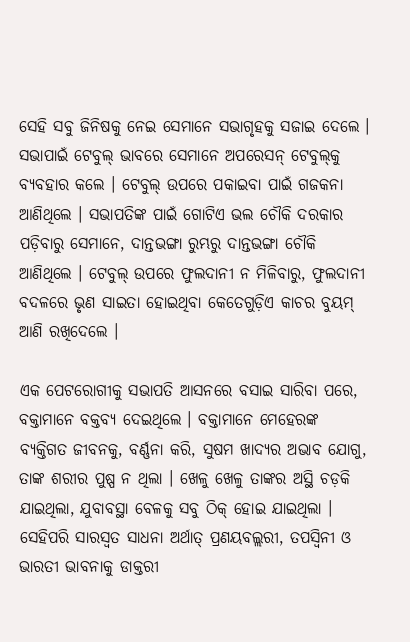ସେହି ସବୁ ଜିନିଷକୁ ନେଇ ସେମାନେ ସଭାଗୃହକୁ ସଜାଇ ଦେଲେ । ସଭାପାଇଁ ଟେବୁଲ୍ ଭାବରେ ସେମାନେ ଅପରେସନ୍ ଟେବୁଲ୍‌କୁ ବ୍ୟବହାର କଲେ । ଟେବୁଲ୍ ଉପରେ ପକାଇବା ପାଇଁ ଗଜକନା ଆଣିଥିଲେ । ସଭାପତିଙ୍କ ପାଇଁ ଗୋଟିଏ ଭଲ ଚୌକି ଦରକାର ପଡ଼ିବାରୁ ସେମାନେ, ଦାନ୍ତଭଙ୍ଗା ରୁମ୍ଭରୁ ଦାନ୍ତଭଙ୍ଗା ଚୌକି ଆଣିଥିଲେ । ଟେବୁଲ୍ ଉପରେ ଫୁଲଦାନୀ ନ ମିଳିବାରୁ, ଫୁଲଦାନୀ ବଦଳରେ ଭୃଣ ସାଇତା ହୋଇଥିବା କେତେଗୁଡ଼ିଏ କାଚର ବୁୟମ୍ ଆଣି ରଖିଦେଲେ ।

ଏକ ପେଟରୋଗୀକୁ ସଭାପତି ଆସନରେ ବସାଇ ସାରିବା ପରେ, ବକ୍ତାମାନେ ବକ୍ତବ୍ୟ ଦେଇଥିଲେ । ବକ୍ତାମାନେ ମେହେରଙ୍କ ବ୍ୟକ୍ତିଗତ ଜୀବନକୁ, ବର୍ଣ୍ଣନା କରି, ସୁଷମ ଖାଦ୍ୟର ଅଭାବ ଯୋଗୁ, ତାଙ୍କ ଶରୀର ପୁଷ୍ପ ନ ଥିଲା । ଖେଳୁ ଖେଳୁ ତାଙ୍କର ଅସ୍ଥି ଚଡ଼କି ଯାଇଥିଲା, ଯୁବାବସ୍ଥା ବେଳକୁ ସବୁ ଠିକ୍ ହୋଇ ଯାଇଥିଲା । ସେହିପରି ସାରସ୍ଵତ ସାଧନା ଅର୍ଥାତ୍ ପ୍ରଣୟବଲ୍ଲରୀ, ତପସ୍ବିନୀ ଓ ଭାରତୀ ଭାବନାକୁ ଡାକ୍ତରୀ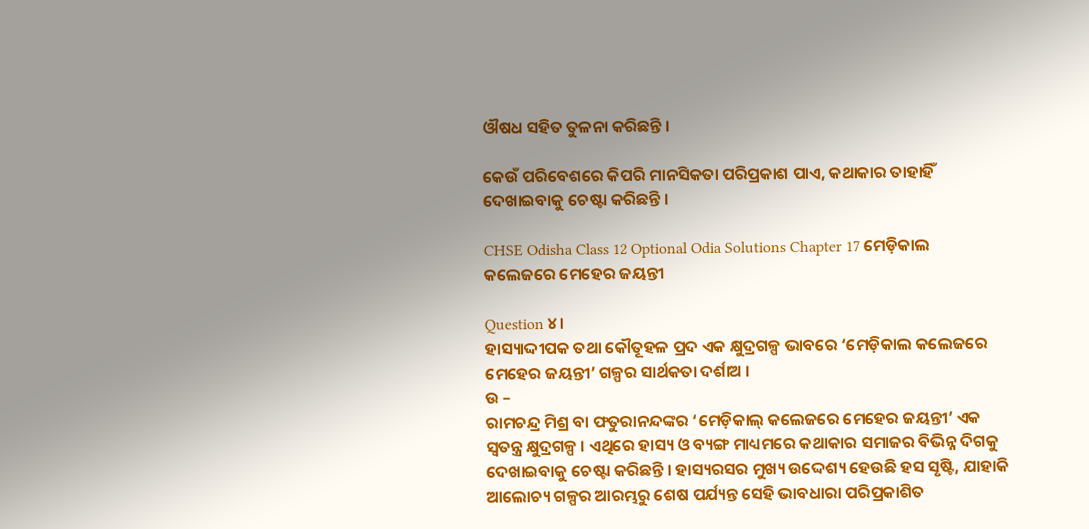ଔଷଧ ସହିତ ତୁଳନା କରିଛନ୍ତି ।

କେଉଁ ପରିବେଶରେ କିପରି ମାନସିକତା ପରିପ୍ରକାଶ ପାଏ, କଥାକାର ତାହାହିଁ ଦେଖାଇବାକୁ ଚେଷ୍ଟା କରିଛନ୍ତି ।

CHSE Odisha Class 12 Optional Odia Solutions Chapter 17 ମେଡ଼ିକାଲ କଲେଜରେ ମେହେର ଜୟନ୍ତୀ

Question ୪।
ହାସ୍ୟାଦ୍ଦୀପକ ତଥା କୌତୂହଳ ପ୍ରଦ ଏକ କ୍ଷୁଦ୍ରଗଳ୍ପ ଭାବରେ ‘ମେଡ଼ିକାଲ କଲେଜରେ ମେହେର ଜୟନ୍ତୀ’ ଗଳ୍ପର ସାର୍ଥକତା ଦର୍ଶାଅ ।
ଉ –
ରାମଚନ୍ଦ୍ର ମିଶ୍ର ବା ଫତୁରାନନ୍ଦଙ୍କର ‘ମେଡ଼ିକାଲ୍ କଲେଜରେ ମେହେର ଜୟନ୍ତୀ’ ଏକ ସ୍ୱତନ୍ତ୍ର କ୍ଷୁଦ୍ରଗଳ୍ପ । ଏଥିରେ ହାସ୍ୟ ଓ ବ୍ୟଙ୍ଗ ମାଧ୍ୟମରେ କଥାକାର ସମାଜର ବିଭିନ୍ନ ଦିଗକୁ ଦେଖାଇବାକୁ ଚେଷ୍ଟା କରିଛନ୍ତି । ହାସ୍ୟରସର ମୁଖ୍ୟ ଉଦ୍ଦେଶ୍ୟ ହେଉଛି ହସ ସୃଷ୍ଟି, ଯାହାକି ଆଲୋଚ୍ୟ ଗଳ୍ପର ଆରମ୍ଭରୁ ଶେଷ ପର୍ଯ୍ୟନ୍ତ ସେହି ଭାବଧାରା ପରିପ୍ରକାଶିତ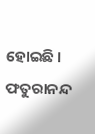ହୋଇଛି । ଫତୁରାନନ୍ଦ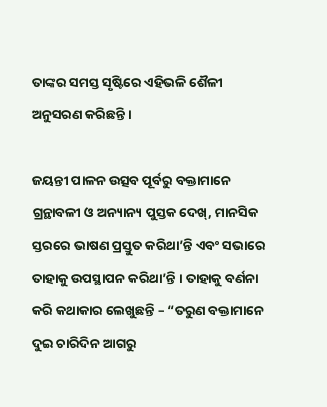ତାଙ୍କର ସମସ୍ତ ସୃଷ୍ଟିରେ ଏହିଭଳି ଶୈଳୀ ଅନୁସରଣ କରିଛନ୍ତି ।

ଜୟନ୍ତୀ ପାଳନ ଉତ୍ସବ ପୂର୍ବରୁ ବକ୍ତାମାନେ ଗ୍ରନ୍ଥାବଳୀ ଓ ଅନ୍ୟାନ୍ୟ ପୁସ୍ତକ ଦେଖ୍, ମାନସିକ ସ୍ତରରେ ଭାଷଣ ପ୍ରସ୍ତୁତ କରିଥା’ନ୍ତି ଏବଂ ସଭାରେ ତାହାକୁ ଉପସ୍ଥାପନ କରିଥା’ନ୍ତି । ତାହାକୁ ବର୍ଣନା କରି କଥାକାର ଲେଖୁଛନ୍ତି – “ତରୁଣ ବକ୍ତାମାନେ ଦୁଇ ଚାରିଦିନ ଆଗରୁ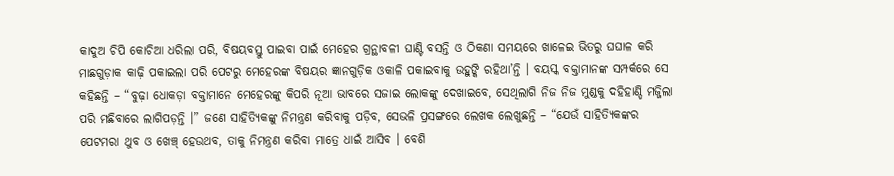କାଦୁଅ ଚିପି କୋଚିଆ ଧରିଲା ପରି, ବିଷୟବସ୍ତୁ ପାଇବା ପାଇଁ ମେହେର ଗ୍ରନ୍ଥାବଳୀ ଘାଣ୍ଟି ବସନ୍ତି ଓ ଠିକଣା ସମୟରେ ଖାଳେଇ ଭିତରୁ ଘଘାଳ କରି ମାଛଗୁଡ଼ାକ କାଢ଼ି ପକାଇଲା ପରି ପେଟରୁ ମେହେରଙ୍କ ବିଷୟର ଜ୍ଞାନଗୁଡ଼ିକ ଓକାଳି ପକାଇବାକୁ ଉହୁଙ୍କି ରହିଥା’ନ୍ତି । ବୟସ୍କ ବକ୍ତାମାନଙ୍କ ସମ୍ପର୍କରେ ସେ କହିଛନ୍ତି – “ବୁଢ଼ା ଧୋକଡ଼ା ବକ୍ତାମାନେ ମେହେରଙ୍କୁ କିପରି ନୂଆ ଭାବରେ ସଜାଇ ଲୋକଙ୍କୁ ଦେଖାଇବେ, ସେଥିଲାଗି ନିଜ ନିଜ ମୁଣ୍ଡକୁ ଦହିହାଣ୍ଡି ମଜ୍ଜିଲା ପରି ମଛିବାରେ ଲାଗିପଡ଼ନ୍ତି ।” ଜଣେ ସାହିତ୍ୟିକଙ୍କୁ ନିମନ୍ତ୍ରଣ କରିବାକୁ ପଡ଼ିବ, ସେଭଳି ପ୍ରସଙ୍ଗରେ ଲେଖକ ଲେଖୁଛନ୍ତି – “ଯେଉଁ ସାହିତ୍ୟିକଙ୍କର ପେଟମରା ଥୁବ ଓ ଖେଞ୍ଚ୍ ହେଉଥବ, ତାକୁ ନିମନ୍ତ୍ରଣ କରିବା ମାତ୍ରେ ଧାଇଁ ଆସିବ । ବେଶି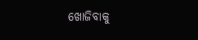ଖୋଜିବାକୁ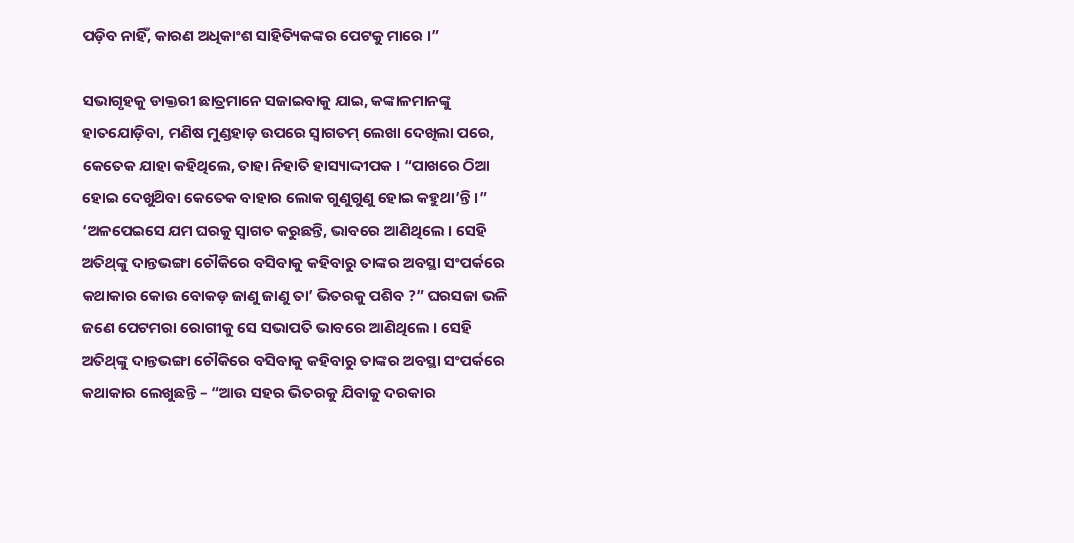ପଡ଼ିବ ନାହିଁ, କାରଣ ଅଧିକାଂଶ ସାହିତ୍ୟିକଙ୍କର ପେଟକୁ ମାରେ ।”

ସଭାଗୃହକୁ ଡାକ୍ତରୀ ଛାତ୍ରମାନେ ସଜାଇବାକୁ ଯାଇ, କଙ୍କାଳମାନଙ୍କୁ ହାତଯୋଡ଼ିବା, ମଣିଷ ମୁଣ୍ଡହାଡ଼ ଉପରେ ସ୍ବାଗତମ୍ ଲେଖା ଦେଖିଲା ପରେ, କେତେକ ଯାହା କହିଥିଲେ, ତାହା ନିହାତି ହାସ୍ୟାଦ୍ଦୀପକ । “ପାଖରେ ଠିଆ ହୋଇ ଦେଖୁଥ‌ିବା କେତେକ ବାହାର ଲୋକ ଗୁଣୁଗୁଣୁ ହୋଇ କହୁଥା’ନ୍ତି ।” ‘ଅଳପେଇସେ ଯମ ଘରକୁ ସ୍ଵାଗତ କରୁଛନ୍ତି, ଭାବରେ ଆଣିଥିଲେ । ସେହି ଅତିଥ୍‌ଙ୍କୁ ଦାନ୍ତଭଙ୍ଗା ଚୌକିରେ ବସିବାକୁ କହିବାରୁ ତାଙ୍କର ଅବସ୍ଥା ସଂପର୍କରେ କଥାକାର କୋଉ ବୋକଡ଼ ଜାଣୁ ଜାଣୁ ତା’ ଭିତରକୁ ପଶିବ ?” ଘରସଜା ଭଳି ଜଣେ ପେଟମରା ରୋଗୀକୁ ସେ ସଭାପତି ଭାବରେ ଆଣିଥିଲେ । ସେହି ଅତିଥ୍‌ଙ୍କୁ ଦାନ୍ତଭଙ୍ଗା ଚୌକିରେ ବସିବାକୁ କହିବାରୁ ତାଙ୍କର ଅବସ୍ଥା ସଂପର୍କରେ କଥାକାର ଲେଖୁଛନ୍ତି – “ଆଉ ସହର ଭିତରକୁ ଯିବାକୁ ଦରକାର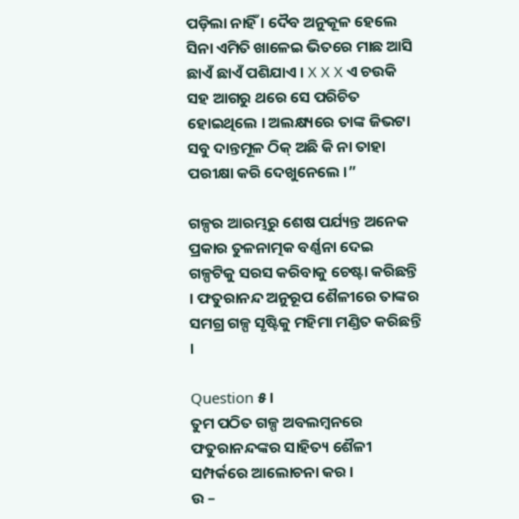ପଡ଼ିଲା ନାହିଁ । ଦୈବ ଅନୁକୂଳ ହେଲେ ସିନା ଏମିତି ଖାଳେଇ ଭିତରେ ମାଛ ଆସି ଛାଏଁ ଛାଏଁ ପଶିଯାଏ । X X X ଏ ଚଉକି ସହ ଆଗରୁ ଥରେ ସେ ପରିଚିତ ହୋଇଥିଲେ । ଅଲକ୍ଷ୍ୟରେ ତାଙ୍କ ଜିଭଟା ସବୁ ଦାନ୍ତମୂଳ ଠିକ୍ ଅଛି କି ନା ତାହା ପରୀକ୍ଷା କରି ଦେଖୁନେଲେ ।”

ଗଳ୍ପର ଆରମ୍ଭରୁ ଶେଷ ପର୍ଯ୍ୟନ୍ତ ଅନେକ ପ୍ରକାର ତୁଳନାତ୍ମକ ବର୍ଣ୍ଣନା ଦେଇ ଗଳ୍ପଟିକୁ ସରସ କରିବାକୁ ଚେଷ୍ଟା କରିଛନ୍ତି । ଫତୁରାନନ୍ଦ ଅନୁରୂପ ଶୈଳୀରେ ତାଙ୍କର ସମଗ୍ର ଗଳ୍ପ ସୃଷ୍ଟିକୁ ମହିମା ମଣ୍ଡିତ କରିଛନ୍ତି ।

Question ୫।
ତୁମ ପଠିତ ଗଳ୍ପ ଅବଲମ୍ବନରେ ଫତୁରାନନ୍ଦଙ୍କର ସାହିତ୍ୟ ଶୈଳୀ ସମ୍ପର୍କରେ ଆଲୋଚନା କର ।
ଉ –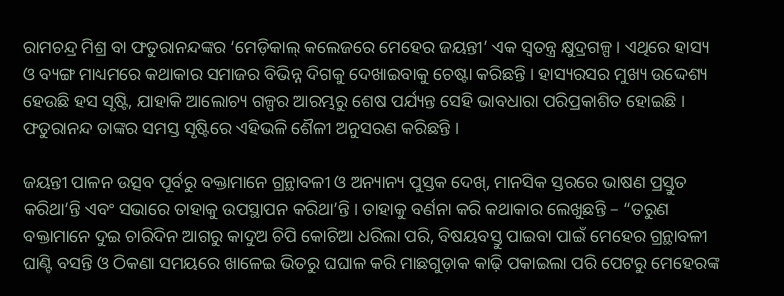ରାମଚନ୍ଦ୍ର ମିଶ୍ର ବା ଫତୁରାନନ୍ଦଙ୍କର ‘ମେଡ଼ିକାଲ୍ କଲେଜରେ ମେହେର ଜୟନ୍ତୀ’ ଏକ ସ୍ୱତନ୍ତ୍ର କ୍ଷୁଦ୍ରଗଳ୍ପ । ଏଥିରେ ହାସ୍ୟ ଓ ବ୍ୟଙ୍ଗ ମାଧ୍ୟମରେ କଥାକାର ସମାଜର ବିଭିନ୍ନ ଦିଗକୁ ଦେଖାଇବାକୁ ଚେଷ୍ଟା କରିଛନ୍ତି । ହାସ୍ୟରସର ମୁଖ୍ୟ ଉଦ୍ଦେଶ୍ୟ ହେଉଛି ହସ ସୃଷ୍ଟି, ଯାହାକି ଆଲୋଚ୍ୟ ଗଳ୍ପର ଆରମ୍ଭରୁ ଶେଷ ପର୍ଯ୍ୟନ୍ତ ସେହି ଭାବଧାରା ପରିପ୍ରକାଶିତ ହୋଇଛି । ଫତୁରାନନ୍ଦ ତାଙ୍କର ସମସ୍ତ ସୃଷ୍ଟିରେ ଏହିଭଳି ଶୈଳୀ ଅନୁସରଣ କରିଛନ୍ତି ।

ଜୟନ୍ତୀ ପାଳନ ଉତ୍ସବ ପୂର୍ବରୁ ବକ୍ତାମାନେ ଗ୍ରନ୍ଥାବଳୀ ଓ ଅନ୍ୟାନ୍ୟ ପୁସ୍ତକ ଦେଖ୍, ମାନସିକ ସ୍ତରରେ ଭାଷଣ ପ୍ରସ୍ତୁତ କରିଥା’ନ୍ତି ଏବଂ ସଭାରେ ତାହାକୁ ଉପସ୍ଥାପନ କରିଥା’ନ୍ତି । ତାହାକୁ ବର୍ଣନା କରି କଥାକାର ଲେଖୁଛନ୍ତି – “ତରୁଣ ବକ୍ତାମାନେ ଦୁଇ ଚାରିଦିନ ଆଗରୁ କାଦୁଅ ଚିପି କୋଚିଆ ଧରିଲା ପରି, ବିଷୟବସ୍ତୁ ପାଇବା ପାଇଁ ମେହେର ଗ୍ରନ୍ଥାବଳୀ ଘାଣ୍ଟି ବସନ୍ତି ଓ ଠିକଣା ସମୟରେ ଖାଳେଇ ଭିତରୁ ଘଘାଳ କରି ମାଛଗୁଡ଼ାକ କାଢ଼ି ପକାଇଲା ପରି ପେଟରୁ ମେହେରଙ୍କ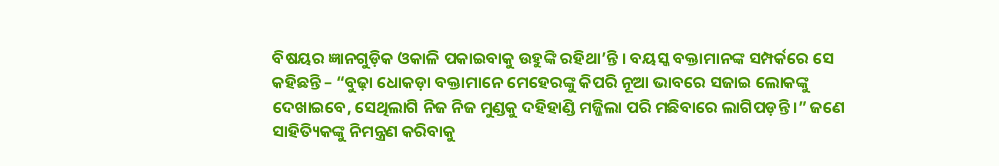ବିଷୟର ଜ୍ଞାନଗୁଡ଼ିକ ଓକାଳି ପକାଇବାକୁ ଉହୁଙ୍କି ରହିଥା’ନ୍ତି । ବୟସ୍କ ବକ୍ତାମାନଙ୍କ ସମ୍ପର୍କରେ ସେ କହିଛନ୍ତି – “ବୁଢ଼ା ଧୋକଡ଼ା ବକ୍ତାମାନେ ମେହେରଙ୍କୁ କିପରି ନୂଆ ଭାବରେ ସଜାଇ ଲୋକଙ୍କୁ ଦେଖାଇବେ, ସେଥିଲାଗି ନିଜ ନିଜ ମୁଣ୍ଡକୁ ଦହିହାଣ୍ଡି ମଜ୍ଜିଲା ପରି ମଛିବାରେ ଲାଗିପଡ଼ନ୍ତି ।” ଜଣେ ସାହିତ୍ୟିକଙ୍କୁ ନିମନ୍ତ୍ରଣ କରିବାକୁ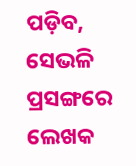ପଡ଼ିବ, ସେଭଳି ପ୍ରସଙ୍ଗରେ ଲେଖକ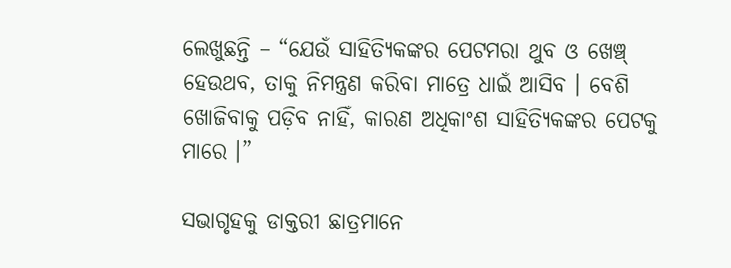ଲେଖୁଛନ୍ତି – “ଯେଉଁ ସାହିତ୍ୟିକଙ୍କର ପେଟମରା ଥୁବ ଓ ଖେଞ୍ଚ୍ ହେଉଥବ, ତାକୁ ନିମନ୍ତ୍ରଣ କରିବା ମାତ୍ରେ ଧାଇଁ ଆସିବ । ବେଶି ଖୋଜିବାକୁ ପଡ଼ିବ ନାହିଁ, କାରଣ ଅଧିକାଂଶ ସାହିତ୍ୟିକଙ୍କର ପେଟକୁ ମାରେ ।”

ସଭାଗୃହକୁ ଡାକ୍ତରୀ ଛାତ୍ରମାନେ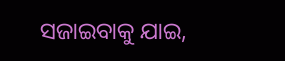ସଜାଇବାକୁ ଯାଇ,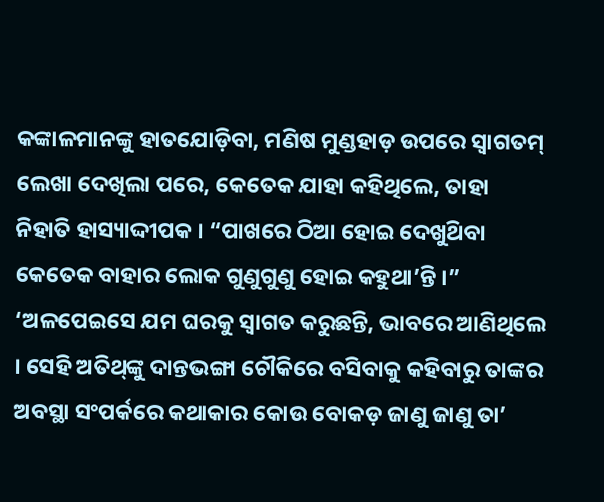କଙ୍କାଳମାନଙ୍କୁ ହାତଯୋଡ଼ିବା, ମଣିଷ ମୁଣ୍ଡହାଡ଼ ଉପରେ ସ୍ବାଗତମ୍ ଲେଖା ଦେଖିଲା ପରେ, କେତେକ ଯାହା କହିଥିଲେ, ତାହା ନିହାତି ହାସ୍ୟାଦ୍ଦୀପକ । “ପାଖରେ ଠିଆ ହୋଇ ଦେଖୁଥ‌ିବା କେତେକ ବାହାର ଲୋକ ଗୁଣୁଗୁଣୁ ହୋଇ କହୁଥା’ନ୍ତି ।” ‘ଅଳପେଇସେ ଯମ ଘରକୁ ସ୍ଵାଗତ କରୁଛନ୍ତି, ଭାବରେ ଆଣିଥିଲେ । ସେହି ଅତିଥ୍‌ଙ୍କୁ ଦାନ୍ତଭଙ୍ଗା ଚୌକିରେ ବସିବାକୁ କହିବାରୁ ତାଙ୍କର ଅବସ୍ଥା ସଂପର୍କରେ କଥାକାର କୋଉ ବୋକଡ଼ ଜାଣୁ ଜାଣୁ ତା’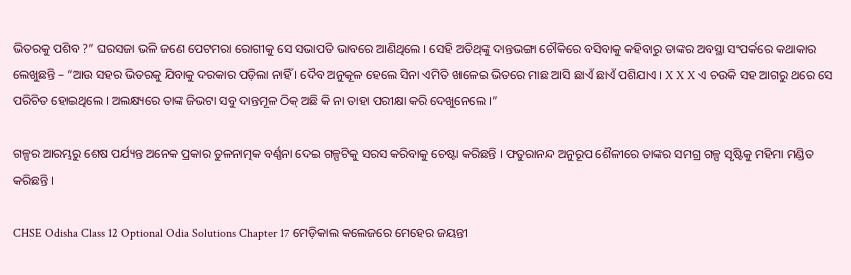ଭିତରକୁ ପଶିବ ?” ଘରସଜା ଭଳି ଜଣେ ପେଟମରା ରୋଗୀକୁ ସେ ସଭାପତି ଭାବରେ ଆଣିଥିଲେ । ସେହି ଅତିଥ୍‌ଙ୍କୁ ଦାନ୍ତଭଙ୍ଗା ଚୌକିରେ ବସିବାକୁ କହିବାରୁ ତାଙ୍କର ଅବସ୍ଥା ସଂପର୍କରେ କଥାକାର ଲେଖୁଛନ୍ତି – “ଆଉ ସହର ଭିତରକୁ ଯିବାକୁ ଦରକାର ପଡ଼ିଲା ନାହିଁ । ଦୈବ ଅନୁକୂଳ ହେଲେ ସିନା ଏମିତି ଖାଳେଇ ଭିତରେ ମାଛ ଆସି ଛାଏଁ ଛାଏଁ ପଶିଯାଏ । X X X ଏ ଚଉକି ସହ ଆଗରୁ ଥରେ ସେ ପରିଚିତ ହୋଇଥିଲେ । ଅଲକ୍ଷ୍ୟରେ ତାଙ୍କ ଜିଭଟା ସବୁ ଦାନ୍ତମୂଳ ଠିକ୍ ଅଛି କି ନା ତାହା ପରୀକ୍ଷା କରି ଦେଖୁନେଲେ ।”

ଗଳ୍ପର ଆରମ୍ଭରୁ ଶେଷ ପର୍ଯ୍ୟନ୍ତ ଅନେକ ପ୍ରକାର ତୁଳନାତ୍ମକ ବର୍ଣ୍ଣନା ଦେଇ ଗଳ୍ପଟିକୁ ସରସ କରିବାକୁ ଚେଷ୍ଟା କରିଛନ୍ତି । ଫତୁରାନନ୍ଦ ଅନୁରୂପ ଶୈଳୀରେ ତାଙ୍କର ସମଗ୍ର ଗଳ୍ପ ସୃଷ୍ଟିକୁ ମହିମା ମଣ୍ଡିତ କରିଛନ୍ତି ।

CHSE Odisha Class 12 Optional Odia Solutions Chapter 17 ମେଡ଼ିକାଲ କଲେଜରେ ମେହେର ଜୟନ୍ତୀ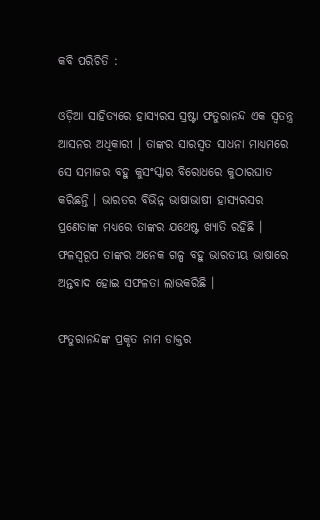କବି ପରିଚିତି :

ଓଡ଼ିଆ ସାହିତ୍ୟରେ ହାସ୍ୟରସ ସ୍ରଷ୍ଟା ଫତୁରାନନ୍ଦ ଏକ ସ୍ଵତନ୍ତ୍ର ଆସନର ଅଧିକାରୀ । ତାଙ୍କର ସାରସ୍ବତ ସାଧନା ମାଧ୍ୟମରେ ସେ ସମାଜର ବହୁ କୁସଂସ୍କାର ବିରୋଧରେ କୁଠାରଘାତ କରିଛନ୍ତି । ଭାରତର ବିଭିନ୍ନ ଭାଷାଭାଷୀ ହାସ୍ୟରସର ପ୍ରଣେତାଙ୍କ ମଧ୍ୟରେ ତାଙ୍କର ଯଥେଷ୍ଟ ଖ୍ୟାତି ରହିଛି । ଫଳସ୍ଵରୂପ ତାଙ୍କର ଅନେକ ଗଳ୍ପ ବହୁ ଭାରତୀୟ ଭାଷାରେ ଅନ୍ତବାଦ ହୋଇ ସଫଳତା ଲାଭକରିଛି ।

ଫତୁରାନନ୍ଦଙ୍କ ପ୍ରକୃତ ନାମ ଡାକ୍ତର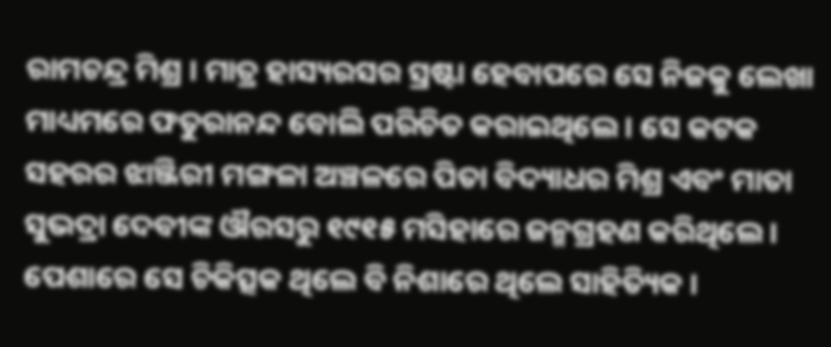ରାମଚନ୍ଦ୍ର ମିଶ୍ର । ମାତ୍ର ହାସ୍ୟରସର ସ୍ରଷ୍ଟା ହେବାପରେ ସେ ନିଜକୁ ଲେଖା ମାଧ୍ୟମରେ ଫତୁରାନନ୍ଦ ବୋଲି ପରିଚିତ କରାଇଥିଲେ । ସେ କଟକ ସହରର ଝାଞ୍ଜିରୀ ମଙ୍ଗଳା ଅଞ୍ଚଳରେ ପିତା ବିଦ୍ୟାଧର ମିଶ୍ର ଏବଂ ମାତା ସୁଭଦ୍ରା ଦେବୀଙ୍କ ଔରସରୁ ୧୯୧୫ ମସିହାରେ ଜନ୍ମଗ୍ରହଣ କରିଥିଲେ । ପେଶାରେ ସେ ଚିକିତ୍ସକ ଥିଲେ ବି ନିଶାରେ ଥିଲେ ସାହିତ୍ୟିକ ।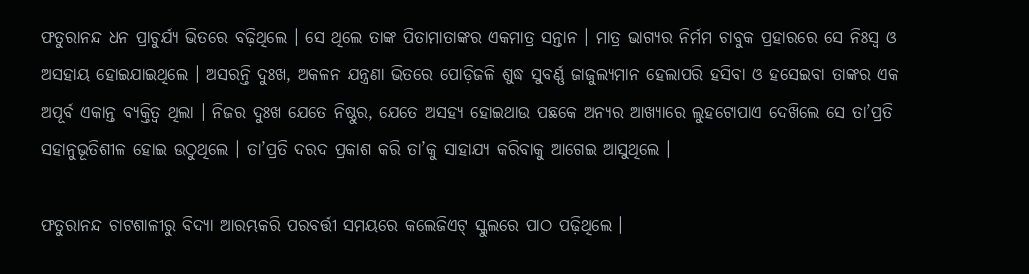ଫତୁରାନନ୍ଦ ଧନ ପ୍ରାଚୁର୍ଯ୍ୟ ଭିତରେ ବଢ଼ିଥିଲେ । ସେ ଥିଲେ ତାଙ୍କ ପିତାମାତାଙ୍କର ଏକମାତ୍ର ସନ୍ତାନ । ମାତ୍ର ଭାଗ୍ୟର ନିର୍ମମ ଚାବୁକ ପ୍ରହାରରେ ସେ ନିଃସ୍ବ ଓ ଅସହାୟ ହୋଇଯାଇଥିଲେ । ଅସରନ୍ତି ଦୁଃଖ, ଅକଳନ ଯନ୍ତ୍ରଣା ଭିତରେ ପୋଡ଼ିଜଳି ଶୁଦ୍ଧ ସୁବର୍ଣ୍ଣ ଜାଜୁଲ୍ୟମାନ ହେଲାପରି ହସିବା ଓ ହସେଇବା ତାଙ୍କର ଏକ ଅପୂର୍ବ ଏକାନ୍ତ ବ୍ୟକ୍ତିତ୍ୱ ଥିଲା । ନିଜର ଦୁଃଖ ଯେତେ ନିଷ୍ଠୁର, ଯେତେ ଅସହ୍ୟ ହୋଇଥାଉ ପଛକେ ଅନ୍ୟର ଆଖ୍ୟାରେ ଲୁହଟୋପାଏ ଦେଖ‌ିଲେ ସେ ତା’ପ୍ରତି ସହାନୁଭୂତିଶୀଳ ହୋଇ ଉଠୁଥିଲେ । ତା’ପ୍ରତି ଦରଦ ପ୍ରକାଶ କରି ତା’କୁ ସାହାଯ୍ୟ କରିବାକୁ ଆଗେଇ ଆସୁଥିଲେ ।

ଫତୁରାନନ୍ଦ ଚାଟଶାଳୀରୁ ବିଦ୍ୟା ଆରମ୍ଭକରି ପରବର୍ତ୍ତୀ ସମୟରେ କଲେଜିଏଟ୍ ସ୍କୁଲରେ ପାଠ ପଢ଼ିଥିଲେ ।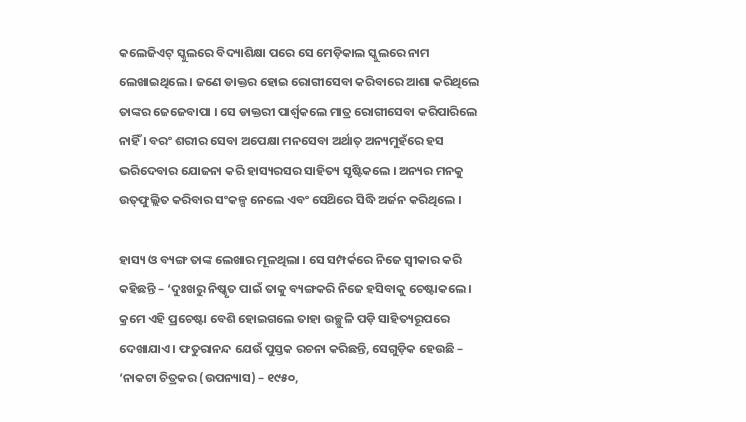କଲେଜିଏଟ୍ ସ୍କୁଲରେ ବିଦ୍ୟାଶିକ୍ଷା ପରେ ସେ ମେଡ଼ିକାଲ ସ୍କୁଲରେ ନାମ ଲେଖାଇଥିଲେ । ଜଣେ ଡାକ୍ତର ହୋଇ ରୋଗୀସେବା କରିବାରେ ଆଶା କରିଥିଲେ ତାଙ୍କର ଜେଜେବାପା । ସେ ଡାକ୍ତରୀ ପାର୍ଶ୍ଵକଲେ ମାତ୍ର ରୋଗୀସେବା କରିପାରିଲେ ନାହିଁ । ବରଂ ଶରୀର ସେବା ଅପେକ୍ଷା ମନସେବା ଅର୍ଥାତ୍ ଅନ୍ୟମୁହଁରେ ହସ ଭରିଦେବାର ଯୋଜନା କରି ହାସ୍ୟରସର ସାହିତ୍ୟ ସୃଷ୍ଟିକଲେ । ଅନ୍ୟର ମନକୁ ଉତ୍‌ଫୁଲ୍ଲିତ କରିବାର ସଂକଳ୍ପ ନେଲେ ଏବଂ ସେଥ‌ିରେ ସିଦ୍ଧି ଅର୍ଜନ କରିଥିଲେ ।

ହାସ୍ୟ ଓ ବ୍ୟଙ୍ଗ ତାଙ୍କ ଲେଖାର ମୂଳଥିଲା । ସେ ସମ୍ପର୍କରେ ନିଜେ ସ୍ଵୀକାର କରି କହିଛନ୍ତି – ‘ଦୁଃଖରୁ ନିଷ୍କୃତ ପାଇଁ ତାକୁ ବ୍ୟଙ୍ଗକରି ନିଜେ ହସିବାକୁ ଚେଷ୍ଟାକଲେ । କ୍ରମେ ଏହି ପ୍ରଚେଷ୍ଟା ବେଶି ହୋଇଗଲେ ତାହା ଉଚ୍ଛୁଳି ପଡ଼ି ସାହିତ୍ୟରୂପରେ ଦେଖାଯାଏ । ଫତୁରାନନ୍ଦ ଯେଉଁ ପୁସ୍ତକ ରଚନା କରିଛନ୍ତି, ସେଗୁଡ଼ିକ ହେଉଛି – ‘ନାକଟା ଚିତ୍ରକର (ଉପନ୍ୟାସ) – ୧୯୫୦,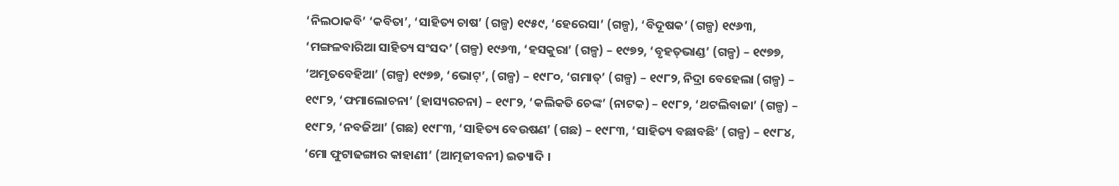‘ନିଲଠାକବି’ ‘କବିତା’, ‘ସାହିତ୍ୟ ଚାଷ’ (ଗଳ୍ପ) ୧୯୫୯, ‘ହେରେସା’ (ଗଳ୍ପ), ‘ବିଦୂଷକ’ (ଗଳ୍ପ) ୧୯୬୩, ‘ମଙ୍ଗଳବାରିଆ ସାହିତ୍ୟ ସଂସଦ’ (ଗଳ୍ପ) ୧୯୬୩, ‘ହସକୁରା’ (ଗଳ୍ପ) – ୧୯୭୨, ‘ବୃହତ୍‌ଭାଣ୍ଡ’ (ଗଳ୍ପ) – ୧୯୭୭, ‘ଅମୃତବେହିଆ’ (ଗଳ୍ପ) ୧୯୭୭, ‘ଭୋଟ୍’, (ଗଳ୍ପ) – ୧୯୮୦, ‘ଗମାତ୍’ (ଗଳ୍ପ) – ୧୯୮୨, ନିଦ୍ରା ବେହେଲା (ଗଳ୍ପ) – ୧୯୮୨, ‘ଫମାଲୋଚନା’ (ହାସ୍ୟରଚନା) – ୧୯୮୨, ‘କଲିକତି ଚେଙ୍କ’ (ନାଟକ) – ୧୯୮୨, ‘ଥଟଲିବାଜା’ (ଗଳ୍ପ) – ୧୯୮୨, ‘ନବଜିଆ’ (ଗଛ) ୧୯୮୩, ‘ସାହିତ୍ୟ ବେଉଷଣ’ (ଗଛ) – ୧୯୮୩, ‘ସାହିତ୍ୟ ବଛାବଛି’ (ଗଳ୍ପ) – ୧୯୮୪, ‘ମୋ ଫୁଟାଢଙ୍ଗାର କାହାଣୀ’ (ଆତ୍ମଜୀବନୀ) ଇତ୍ୟାଦି ।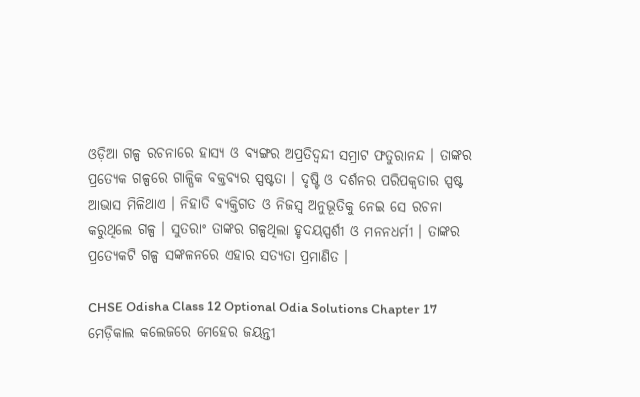ଓଡ଼ିଆ ଗଳ୍ପ ରଚନାରେ ହାସ୍ୟ ଓ ବ୍ୟଙ୍ଗର ଅପ୍ରତିଦ୍ବନ୍ଦୀ ସମ୍ରାଟ ଫତୁରାନନ୍ଦ । ତାଙ୍କର ପ୍ରତ୍ୟେକ ଗଳ୍ପରେ ଗାଳ୍ପିକ ବକ୍ତବ୍ୟର ସ୍ପଷ୍ଟତା । ଦୃଷ୍ଟି ଓ ଦର୍ଶନର ପରିପକ୍ବତାର ସ୍ପଷ୍ଟ ଆଭାସ ମିଳିଥାଏ । ନିହାତି ବ୍ୟକ୍ତିଗତ ଓ ନିଜସ୍ଵ ଅନୁଭୂତିକୁ ନେଇ ସେ ରଚନା କରୁଥିଲେ ଗଳ୍ପ । ସୁତରାଂ ତାଙ୍କର ଗଳ୍ପଥିଲା ହୃଦୟସ୍ପର୍ଶୀ ଓ ମନନଧର୍ମୀ । ତାଙ୍କର ପ୍ରତ୍ୟେକଟି ଗଳ୍ପ ସଙ୍କଳନରେ ଏହାର ସତ୍ୟତା ପ୍ରମାଣିତ ।

CHSE Odisha Class 12 Optional Odia Solutions Chapter 17 ମେଡ଼ିକାଲ କଲେଜରେ ମେହେର ଜୟନ୍ତୀ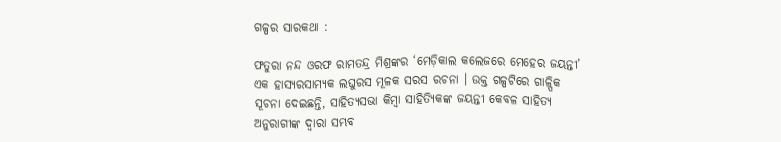ଗଳ୍ପର ସାରକଥା :

ଫତୁରା ନନ୍ଦ ଓରଫ ରାମତନ୍ଦ୍ର ମିଶ୍ରଙ୍କର ‘ମେଡ଼ିକାଲ କଲେଜରେ ମେହେର ଜୟନ୍ତୀ’ ଏକ ହାସ୍ୟରସାମ୍ୟକ ଲଘୁରସ ମୂଳକ ସରସ ରଚନା । ଉକ୍ତ ଗଳ୍ପଟିରେ ଗାଳ୍ପିକ ସୂଚନା ଦେଇଛନ୍ତି, ସାହିତ୍ୟସଭା କିମ୍ବା ସାହିତ୍ୟିକଙ୍କ ଜୟନ୍ତୀ କେବଳ ସାହିତ୍ୟ ଅନୁରାଗୀଙ୍କ ଦ୍ଵାରା ସମ୍ଭବ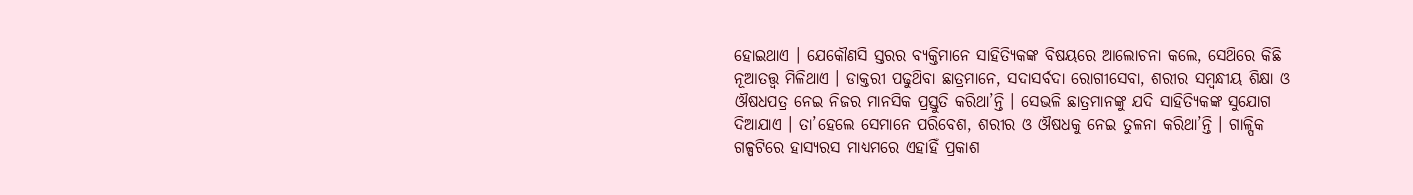ହୋଇଥାଏ । ଯେକୌଣସି ସ୍ତରର ବ୍ୟକ୍ତିମାନେ ସାହିତ୍ୟିକଙ୍କ ବିଷୟରେ ଆଲୋଚନା କଲେ, ସେଥ‌ିରେ କିଛି ନୂଆତତ୍ତ୍ବ ମିଳିଥାଏ । ଡାକ୍ତରୀ ପଢୁଥ‌ିବା ଛାତ୍ରମାନେ, ସଦାସର୍ବଦା ରୋଗୀସେବା, ଶରୀର ସମ୍ବନ୍ଧୀୟ ଶିକ୍ଷା ଓ ଔଷଧପତ୍ର ନେଇ ନିଜର ମାନସିକ ପ୍ରସ୍ତୁତି କରିଥା’ନ୍ତି । ସେଭଳି ଛାତ୍ରମାନଙ୍କୁ ଯଦି ସାହିତ୍ୟିକଙ୍କ ସୁଯୋଗ ଦିଆଯାଏ । ତା’ହେଲେ ସେମାନେ ପରିବେଶ, ଶରୀର ଓ ଔଷଧକୁ ନେଇ ତୁଳନା କରିଥା’ନ୍ତି । ଗାଳ୍ପିକ ଗଳ୍ପଟିରେ ହାସ୍ୟରସ ମାଧ୍ୟମରେ ଏହାହିଁ ପ୍ରକାଶ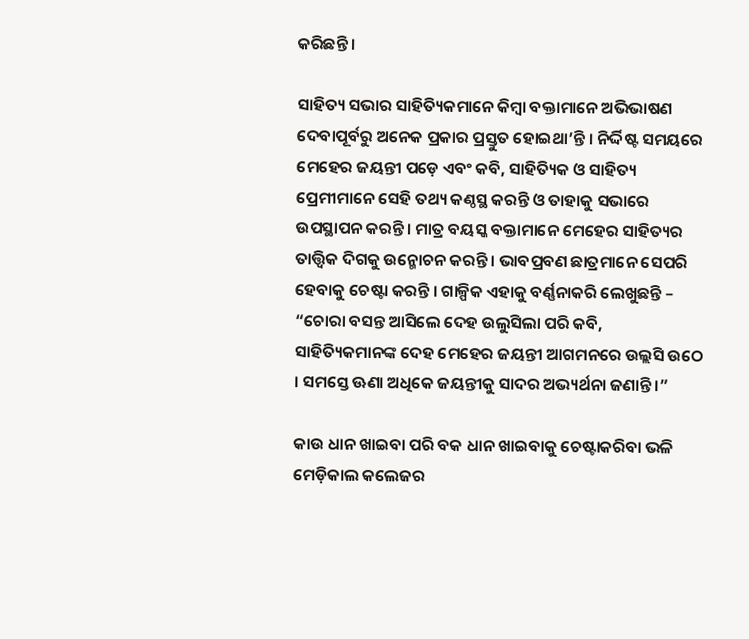କରିଛନ୍ତି ।

ସାହିତ୍ୟ ସଭାର ସାହିତ୍ୟିକମାନେ କିମ୍ଵା ବକ୍ତାମାନେ ଅଭିଭାଷଣ ଦେବାପୂର୍ବରୁ ଅନେକ ପ୍ରକାର ପ୍ରସ୍ତୁତ ହୋଇଥା’ନ୍ତି । ନିର୍ଦ୍ଦିଷ୍ଟ ସମୟରେ ମେହେର ଜୟନ୍ତୀ ପଡ଼େ ଏବଂ କବି, ସାହିତ୍ୟିକ ଓ ସାହିତ୍ୟ ପ୍ରେମୀମାନେ ସେହି ତଥ୍ୟ କଣ୍ଠସ୍ଥ କରନ୍ତି ଓ ତାହାକୁ ସଭାରେ ଉପସ୍ଥାପନ କରନ୍ତି । ମାତ୍ର ବୟସ୍କ ବକ୍ତାମାନେ ମେହେର ସାହିତ୍ୟର ତାତ୍ତ୍ଵିକ ଦିଗକୁ ଉନ୍ମୋଚନ କରନ୍ତି । ଭାବପ୍ରବଣ ଛାତ୍ରମାନେ ସେପରି ହେବାକୁ ଚେଷ୍ଟା କରନ୍ତି । ଗାଳ୍ପିକ ଏହାକୁ ବର୍ଣ୍ଣନାକରି ଲେଖୁଛନ୍ତି – “ଚୋରା ବସନ୍ତ ଆସିଲେ ଦେହ ଉଲୁସିଲା ପରି କବି, ସାହିତ୍ୟିକମାନଙ୍କ ଦେହ ମେହେର ଜୟନ୍ତୀ ଆଗମନରେ ଉଲ୍ଲସି ଉଠେ । ସମସ୍ତେ ଊଣା ଅଧିକେ ଜୟନ୍ତୀକୁ ସାଦର ଅଭ୍ୟର୍ଥନା ଜଣାନ୍ତି ।”

କାଉ ଧାନ ଖାଇବା ପରି ବକ ଧାନ ଖାଇବାକୁ ଚେଷ୍ଟାକରିବା ଭଳି ମେଡ଼ିକାଲ କଲେଜର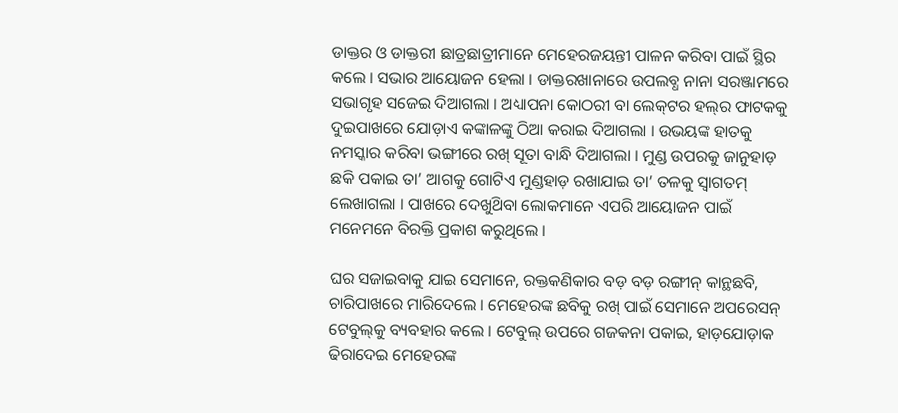ଡାକ୍ତର ଓ ଡାକ୍ତରୀ ଛାତ୍ରଛାତ୍ରୀମାନେ ମେହେରଜୟନ୍ତୀ ପାଳନ କରିବା ପାଇଁ ସ୍ଥିର କଲେ । ସଭାର ଆୟୋଜନ ହେଲା । ଡାକ୍ତରଖାନାରେ ଉପଲବ୍ଧ ନାନା ସରଞ୍ଜାମରେ ସଭାଗୃହ ସଜେଇ ଦିଆଗଲା । ଅଧ୍ୟାପନା କୋଠରୀ ବା ଲେକ୍‌ଟର ହଲ୍‌ର ଫାଟକକୁ ଦୁଇପାଖରେ ଯୋଡ଼ାଏ କଙ୍କାଳଙ୍କୁ ଠିଆ କରାଇ ଦିଆଗଲା । ଉଭୟଙ୍କ ହାତକୁ ନମସ୍କାର କରିବା ଭଙ୍ଗୀରେ ରଖ୍ ସୂତା ବାନ୍ଧି ଦିଆଗଲା । ମୁଣ୍ଡ ଉପରକୁ ଜାନୁହାଡ଼ ଛକି ପକାଇ ତା’ ଆଗକୁ ଗୋଟିଏ ମୁଣ୍ଡହାଡ଼ ରଖାଯାଇ ତା’ ତଳକୁ ସ୍ଵାଗତମ୍ ଲେଖାଗଲା । ପାଖରେ ଦେଖୁଥ‌ିବା ଲୋକମାନେ ଏପରି ଆୟୋଜନ ପାଇଁ ମନେମନେ ବିରକ୍ତି ପ୍ରକାଶ କରୁଥିଲେ ।

ଘର ସଜାଇବାକୁ ଯାଇ ସେମାନେ, ରକ୍ତକଣିକାର ବଡ଼ ବଡ଼ ରଙ୍ଗୀନ୍ କାନ୍ଥଛବି, ଚାରିପାଖରେ ମାରିଦେଲେ । ମେହେରଙ୍କ ଛବିକୁ ରଖ୍ ପାଇଁ ସେମାନେ ଅପରେସନ୍ ଟେବୁଲ୍‌କୁ ବ୍ୟବହାର କଲେ । ଟେବୁଲ୍ ଉପରେ ଗଜକନା ପକାଇ, ହାଡ଼ଯୋଡ଼ାକ ଢିରାଦେଇ ମେହେରଙ୍କ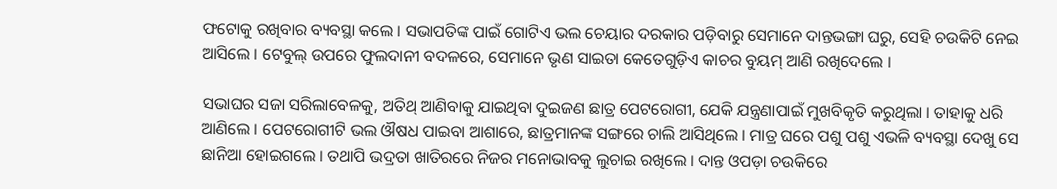ଫଟୋକୁ ରଖିବାର ବ୍ୟବସ୍ଥା କଲେ । ସଭାପତିଙ୍କ ପାଇଁ ଗୋଟିଏ ଭଲ ଚେୟାର ଦରକାର ପଡ଼ିବାରୁ ସେମାନେ ଦାନ୍ତଭଙ୍ଗା ଘରୁ, ସେହି ଚଉକିଟି ନେଇ ଆସିଲେ । ଟେବୁଲ୍ ଉପରେ ଫୁଲଦାନୀ ବଦଳରେ, ସେମାନେ ଭୃଣ ସାଇତା କେତେଗୁଡ଼ିଏ କାଚର ବୁୟମ୍ ଆଣି ରଖିଦେଲେ ।

ସଭାଘର ସଜା ସରିଲାବେଳକୁ, ଅତିଥ୍ ଆଣିବାକୁ ଯାଇଥିବା ଦୁଇଜଣ ଛାତ୍ର ପେଟରୋଗୀ, ଯେକି ଯନ୍ତ୍ରଣାପାଇଁ ମୁଖବିକୃତି କରୁଥିଲା । ତାହାକୁ ଧରି ଆଣିଲେ । ପେଟରୋଗୀଟି ଭଲ ଔଷଧ ପାଇବା ଆଶାରେ, ଛାତ୍ରମାନଙ୍କ ସଙ୍ଗରେ ଚାଲି ଆସିଥିଲେ । ମାତ୍ର ଘରେ ପଶୁ ପଶୁ ଏଭଳି ବ୍ୟବସ୍ଥା ଦେଖୁ ସେ ଛାନିଆ ହୋଇଗଲେ । ତଥାପି ଭଦ୍ରତା ଖାତିରରେ ନିଜର ମନୋଭାବକୁ ଲୁଚାଇ ରଖିଲେ । ଦାନ୍ତ ଓପଡ଼ା ଚଉକିରେ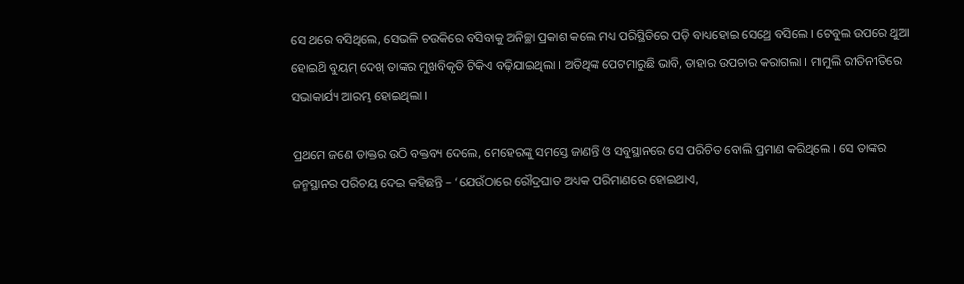ସେ ଥରେ ବସିଥିଲେ, ସେଭଳି ଚଉକିରେ ବସିବାକୁ ଅନିଚ୍ଛା ପ୍ରକାଶ କଲେ ମଧ୍ୟ ପରିସ୍ଥିତିରେ ପଡ଼ି ବାଧ୍ୟହୋଇ ସେଥ୍ରେ ବସିଲେ । ଟେବୁଲ ଉପରେ ଥୁଆ ହୋଇଥ‌ି ବୁୟମ୍ ଦେଖ୍ ତାଙ୍କର ମୁଖବିକୃତି ଟିକିଏ ବଢ଼ିଯାଇଥିଲା । ଅତିଥିଙ୍କ ପେଟମାରୁଛି ଭାବି, ତାହାର ଉପଚାର କରାଗଲା । ମାମୁଲି ରୀତିନୀତିରେ ସଭାକାର୍ଯ୍ୟ ଆରମ୍ଭ ହୋଇଥିଲା ।

ପ୍ରଥମେ ଜଣେ ଡାକ୍ତର ଉଠି ବକ୍ତବ୍ୟ ଦେଲେ, ମେହେରଙ୍କୁ ସମସ୍ତେ ଜାଣନ୍ତି ଓ ସବୁସ୍ଥାନରେ ସେ ପରିଚିତ ବୋଲି ପ୍ରମାଣ କରିଥିଲେ । ସେ ତାଙ୍କର ଜନ୍ମସ୍ଥାନର ପରିଚୟ ଦେଇ କହିଛନ୍ତି – ‘ଯେଉଁଠାରେ ରୌଦ୍ରଘାତ ଅଧ୍ୟକ ପରିମାଣରେ ହୋଇଥାଏ,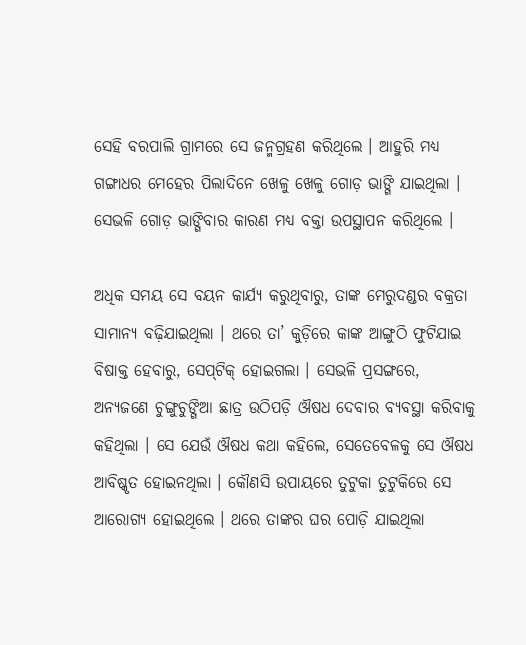ସେହି ବରପାଲି ଗ୍ରାମରେ ସେ ଜନ୍ମଗ୍ରହଣ କରିଥିଲେ । ଆହୁରି ମଧ୍ୟ ଗଙ୍ଗାଧର ମେହେର ପିଲାଦିନେ ଖେଳୁ ଖେଳୁ ଗୋଡ଼ ଭାଙ୍ଗି ଯାଇଥିଲା । ସେଭଳି ଗୋଡ଼ ଭାଙ୍ଗିବାର କାରଣ ମଧ୍ୟ ବକ୍ତା ଉପସ୍ଥାପନ କରିଥିଲେ ।

ଅଧିକ ସମୟ ସେ ବୟନ କାର୍ଯ୍ୟ କରୁଥିବାରୁ, ତାଙ୍କ ମେରୁଦଣ୍ଡର ବକ୍ରତା ସାମାନ୍ୟ ବଢ଼ିଯାଇଥିଲା । ଥରେ ତା’ କୁଡ଼ିରେ କାଙ୍କ ଆଙ୍ଗୁଠି ଫୁଟିଯାଇ ବିଷାକ୍ତ ହେବାରୁ, ସେପ୍‌ଟିକ୍ ହୋଇଗଲା । ସେଭଳି ପ୍ରସଙ୍ଗରେ, ଅନ୍ୟଜଣେ ଚୁଙ୍ଗୁଚୁଙ୍ଗିଆ ଛାତ୍ର ଉଠିପଡ଼ି ଔଷଧ ଦେବାର ବ୍ୟବସ୍ଥା କରିବାକୁ କହିଥିଲା । ସେ ଯେଉଁ ଔଷଧ କଥା କହିଲେ, ସେତେବେଳକୁ ସେ ଔଷଧ ଆବିଷ୍କୃତ ହୋଇନଥିଲା । କୌଣସି ଉପାୟରେ ତୁଟୁକା ତୁଟୁକିରେ ସେ ଆରୋଗ୍ୟ ହୋଇଥିଲେ । ଥରେ ତାଙ୍କର ଘର ପୋଡ଼ି ଯାଇଥିଲା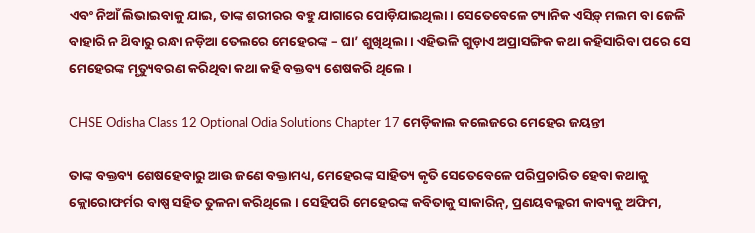ଏବଂ ନିଆଁ ଲିଭାଇବାକୁ ଯାଇ, ତାଙ୍କ ଶରୀରର ବହୁ ଯାଗାରେ ପୋଡ଼ିଯାଇଥିଲା । ସେତେବେଳେ ଟ୍ୟାନିକ ଏସିଡ଼୍ ମଲମ ବା ଜେଳି ବାହାରି ନ ଥ‌ିବାରୁ ରନ୍ଧା ନଡ଼ିଆ ତେଲରେ ମେହେରଙ୍କ – ଘା’ ଶୁଖିଥିଲା । ଏହିଭଳି ଗୁଡ଼ାଏ ଅପ୍ରାସଙ୍ଗିକ କଥା କହିସାରିବା ପରେ ସେ ମେହେରଙ୍କ ମୃତ୍ୟୁବରଣ କରିଥିବା କଥା କହି ବକ୍ତବ୍ୟ ଶେଷକରି ଥିଲେ ।

CHSE Odisha Class 12 Optional Odia Solutions Chapter 17 ମେଡ଼ିକାଲ କଲେଜରେ ମେହେର ଜୟନ୍ତୀ

ତାଙ୍କ ବକ୍ତବ୍ୟ ଶେଷହେବାରୁ ଆଉ ଜଣେ ବକ୍ତାମଧ୍ୟ, ମେହେରଙ୍କ ସାହିତ୍ୟ କୃତି ସେତେବେଳେ ପରିପ୍ରଚାରିତ ହେବା କଥାକୁ କ୍ଲୋରୋଫର୍ମର ବାଷ୍ପ ସହିତ ତୁଳନା କରିଥିଲେ । ସେହିପରି ମେହେରଙ୍କ କବିତାକୁ ସାକାରିନ୍, ପ୍ରଣୟବଲ୍ଲରୀ କାବ୍ୟକୁ ଅଫିମ,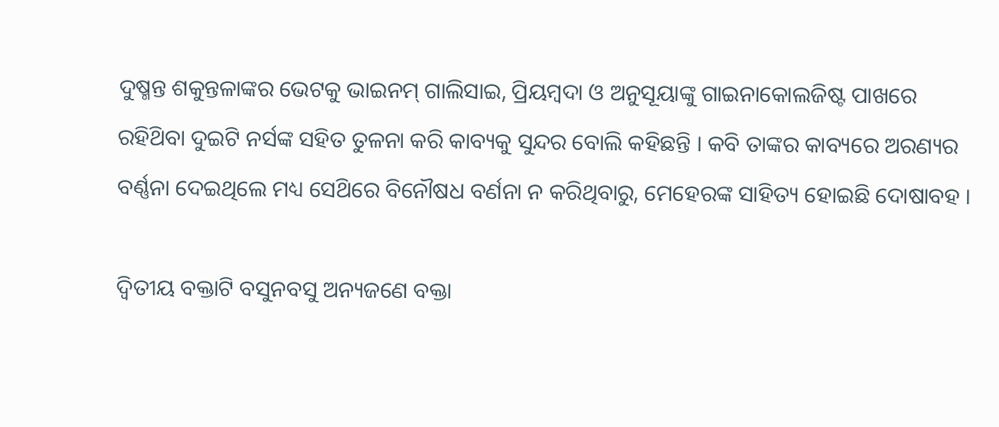ଦୁଷ୍ମନ୍ତ ଶକୁନ୍ତଳାଙ୍କର ଭେଟକୁ ଭାଇନମ୍ ଗାଲିସାଇ, ପ୍ରିୟମ୍ବଦା ଓ ଅନୁସୂୟାଙ୍କୁ ଗାଇନାକୋଲଜିଷ୍ଟ ପାଖରେ ରହିଥ‌ିବା ଦୁଇଟି ନର୍ସଙ୍କ ସହିତ ତୁଳନା କରି କାବ୍ୟକୁ ସୁନ୍ଦର ବୋଲି କହିଛନ୍ତି । କବି ତାଙ୍କର କାବ୍ୟରେ ଅରଣ୍ୟର ବର୍ଣ୍ଣନା ଦେଇଥିଲେ ମଧ୍ୟ ସେଥ‌ିରେ ବିନୌଷଧ ବର୍ଣନା ନ କରିଥିବାରୁ, ମେହେରଙ୍କ ସାହିତ୍ୟ ହୋଇଛି ଦୋଷାବହ ।

ଦ୍ଵିତୀୟ ବକ୍ତାଟି ବସୁନବସୁ ଅନ୍ୟଜଣେ ବକ୍ତା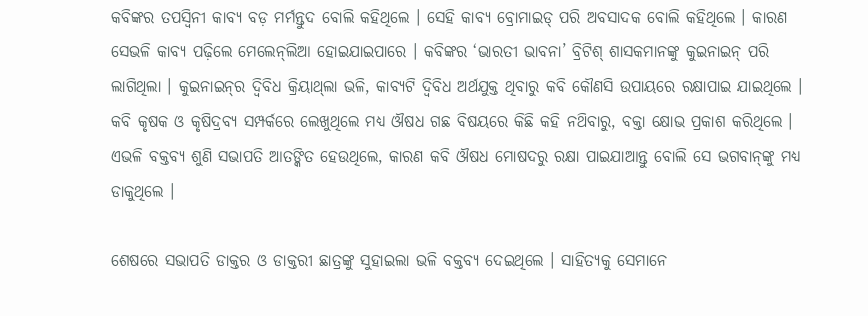କବିଙ୍କର ତପସ୍ବିନୀ କାବ୍ୟ ବଡ଼ ମର୍ମନ୍ତୁଦ ବୋଲି କହିଥିଲେ । ସେହି କାବ୍ୟ ବ୍ରୋମାଇଡ୍ ପରି ଅବସାଦକ ବୋଲି କହିଥିଲେ । କାରଣ ସେଭଳି କାବ୍ୟ ପଢ଼ିଲେ ମେଲେନ୍‌ଲିଆ ହୋଇଯାଇପାରେ । କବିଙ୍କର ‘ଭାରତୀ ଭାବନା’ ବ୍ରିଟିଶ୍ ଶାସକମାନଙ୍କୁ କୁଇନାଇନ୍ ପରି ଲାଗିଥିଲା । କୁଇନାଇନ୍‌ର ଦ୍ବିବିଧ କ୍ରିୟାଥ୍‌ଲା ଭଳି, କାବ୍ୟଟି ଦ୍ବିବିଧ ଅର୍ଥଯୁକ୍ତ ଥିବାରୁ କବି କୌଣସି ଉପାୟରେ ରକ୍ଷାପାଇ ଯାଇଥିଲେ । କବି କୃଷକ ଓ କୃଷିଦ୍ରବ୍ୟ ସମ୍ପର୍କରେ ଲେଖୁଥିଲେ ମଧ୍ୟ ଔଷଧ ଗଛ ବିଷୟରେ କିଛି କହି ନଥ‌ିବାରୁ, ବକ୍ତା କ୍ଷୋଭ ପ୍ରକାଶ କରିଥିଲେ । ଏଭଳି ବକ୍ତବ୍ୟ ଶୁଣି ସଭାପତି ଆତଙ୍କିତ ହେଉଥିଲେ, କାରଣ କବି ଔଷଧ ମୋଷଦରୁ ରକ୍ଷା ପାଇଯାଆନ୍ତୁ ବୋଲି ସେ ଭଗବାନ୍‌ଙ୍କୁ ମଧ୍ୟ ଡାକୁଥିଲେ ।

ଶେଷରେ ସଭାପତି ଡାକ୍ତର ଓ ଡାକ୍ତରୀ ଛାତ୍ରଙ୍କୁ ସୁହାଇଲା ଭଳି ବକ୍ତବ୍ୟ ଦେଇଥିଲେ । ସାହିତ୍ୟକୁ ସେମାନେ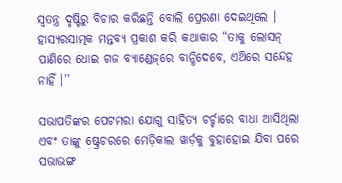ସ୍ୱତନ୍ତ୍ର ଦୃଷ୍ଟିରୁ ବିଚାର କରିଛନ୍ତି ବୋଲି ପ୍ରେରଣା ଦେଇଥିଲେ । ହାସ୍ୟରସାତ୍ମକ ମନ୍ତବ୍ୟ ପ୍ରକାଶ କରି କଥାକାର “ତାକୁ ଲୋସନ୍ ପାଣିରେ ଧୋଇ ଗଜ ବ୍ୟାଣ୍ଡେଜ୍‌ରେ ବାନ୍ଧିଦେବେ, ଏଥ‌ିରେ ସନ୍ଦେହ ନାହିଁ ।’’

ସଭାପତିଙ୍କର ପେଟମରା ଯୋଗୁ ସାହିତ୍ୟ ଚର୍ଚ୍ଚାରେ ବାଧା ଆସିଥିଲା ଏବଂ ତାଙ୍କୁ ଷ୍ଟ୍ରେଚରରେ ମେଡ଼ିକାଲ ୱାର୍ଡ଼କୁ ବୁହାହୋଇ ଯିବା ପରେ ସଭାଭଙ୍ଗ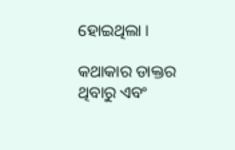ହୋଇଥିଲା ।

କଥାକାର ଡାକ୍ତର ଥିବାରୁ ଏବଂ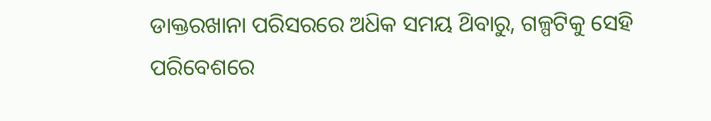ଡାକ୍ତରଖାନା ପରିସରରେ ଅଧ‌ିକ ସମୟ ଥ‌ିବାରୁ, ଗଳ୍ପଟିକୁ ସେହି ପରିବେଶରେ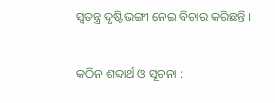ସ୍ୱତନ୍ତ୍ର ଦୃଷ୍ଟିଭଙ୍ଗୀ ନେଇ ବିଚାର କରିଛନ୍ତି ।

କଠିନ ଶବ୍ଦାର୍ଥ ଓ ସୂଚନା :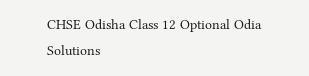CHSE Odisha Class 12 Optional Odia Solutions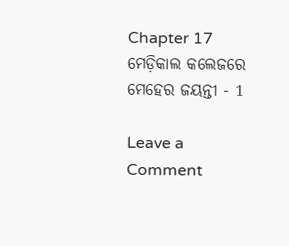Chapter 17 ମେଡ଼ିକାଲ କଲେଜରେ ମେହେର ଜୟନ୍ତୀ - 1

Leave a Comment